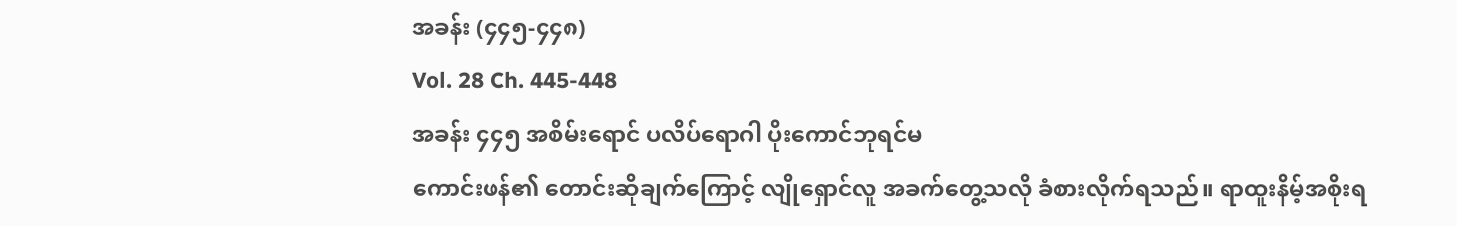အခန်း (၄၄၅-၄၄၈)
Vol. 28 Ch. 445-448
အခန်း ၄၄၅ အစိမ်းရောင် ပလိပ်ရောဂါ ပိုးကောင်ဘုရင်မ
ကောင်းဖန်၏ တောင်းဆိုချက်ကြောင့် လျိုရှောင်လူ အခက်တွေ့သလို ခံစားလိုက်ရသည်။ ရာထူးနိမ့်အစိုးရ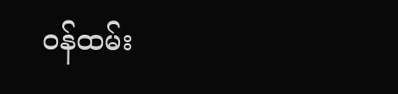ဝန်ထမ်း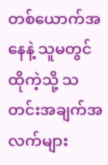တစ်ယောက်အနေနဲ့ သူမတွင် ထိုကဲ့သို့ သတင်းအချက်အလက်များ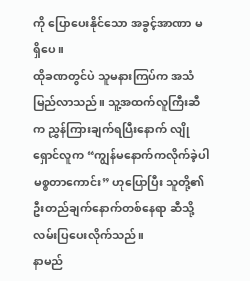ကို ပြောပေးနိုင်သော အခွင့်အာဏာ မရှိပေ။
ထိုခဏတွင်ပဲ သူမနားကြပ်က အသံမြည်လာသည်။ သူ့အထက်လူကြီးဆီက ညွှန်ကြားချက်ရပြီးနောက် လျိုရှောင်လူက “ကျွန်မနောက်ကလိုက်ခဲ့ပါ မစ္စတာကောင်း” ဟုပြောပြီး သူတို့၏ဦးတည်ချက်နောက်တစ်နေရာ ဆီသို့ လမ်းပြပေးလိုက်သည်။
နာမည်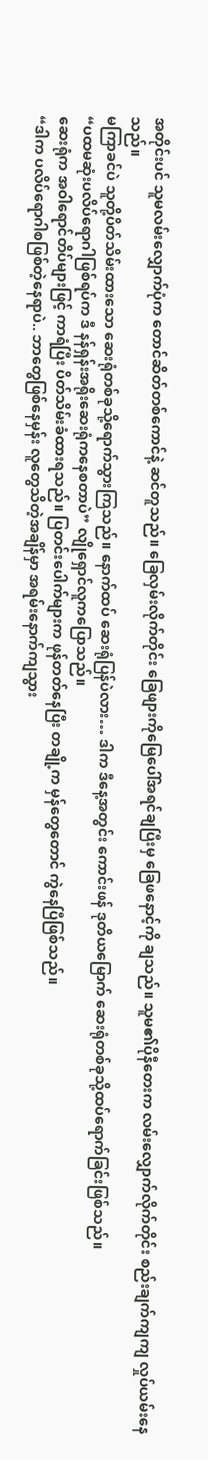အတိုင်းပင် သူမလမ်းလျှောက်ပုံက တောင်ဆိတ်တစ်ကောင်နဲ့ ဆင်တူသည်။ ခြေလှမ်းလိုက်တိုင်း ခြေဖျားကိုမြေပေါ်အရင်ချပြီးမှ ခြေဖနောင့်ကို ချသည်။ သူမ၏ပိုနီတေးက လမ်းလျှောက်လိုက်တိုင်း စည်းချက်ကျကျ လှုပ်ယမ်းနေသည်။
မကြာခင်ပဲ သူတို့ပိတ်သိမ်းထားသော ဆေးရုံတစ်ခုသို့ရောက်သွားကြသည်။ နောက်ထပ် ဆေးရုံပြန်ပဲလား… ဒါက ဒီနေ့အတွင်း ကောင်းဖန် ဒုတိယမြောက် ဆေးရုံတစ်ခုသို့ထပ်ရောက်ခြင်းဖြစ်သည်။
“ပထမဆုံးပလိပ်ရောဂါဖြစ်ရပ်က ဒီ နန်ရှန်းအရိုးဆေးရုံကနေစတာပဲ” လျိုရှောင်လူကပြောသည်။
ဆေးရုံက အဝါရောင်တိပ်များဖြင့် ကာရံပြီး ပိတ်သိမ်းခံထားရသည်။ ပြတင်းပေါက်များက ဖုန်တတ်နေပြီး တချို့က မှန်တွေတောင် ကွဲနေပြီဖြစ်သည်။
“ဒါက ပလိပ်ရောဂါစဖြစ်တဲ့နေရာပဲ.. ဘာတွေဖြစ်နေမှန်း လူတွေသိတဲ့အချိန်မှာ အရမ်းနောက်ကျသွား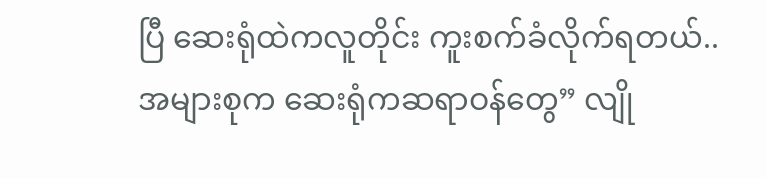ပြီ ဆေးရုံထဲကလူတိုင်း ကူးစက်ခံလိုက်ရတယ်.. အများစုက ဆေးရုံကဆရာဝန်တွေ” လျို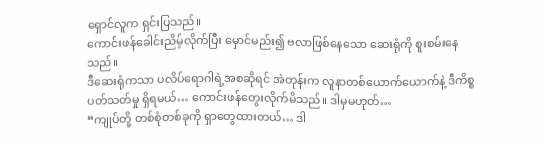ရှောင်လူက ရှင်းပြသည်။
ကောင်းဖန်ခေါင်းညိမ့်လိုက်ပြီး မှောင်မည်း၍ ဗလာဖြစ်နေသော ဆေးရုံကို စူးစမ်းနေသည်။
ဒီဆေးရုံကသာ ပလိပ်ရောဂါရဲ့အစဆိုရင် အဲတုန်းက လူနာတစ်ယောက်ယောက်နဲ့ ဒီကိစ္စပတ်သတ်မှု ရှိရမယ်… ကောင်းဖန်တွေးလိုက်မိသည်။ ဒါမှမဟုတ်…
“ကျုပ်တို့ တစ်စုံတစ်ခုကို ရှာတွေထားတယ်… ဒါ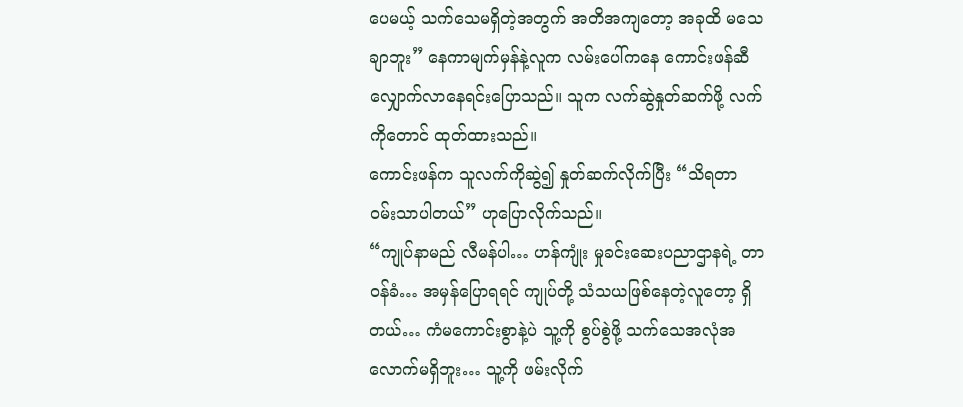ပေမယ့် သက်သေမရှိတဲ့အတွက် အတိအကျတော့ အခုထိ မသေချာဘူး” နေကာမျက်မှန်နဲ့လူက လမ်းပေါ်ကနေ ကောင်းဖန်ဆီလျှောက်လာနေရင်းပြောသည်။ သူက လက်ဆွဲနှုတ်ဆက်ဖို့ လက်ကိုတောင် ထုတ်ထားသည်။
ကောင်းဖန်က သူလက်ကိုဆွဲ၍ နှုတ်ဆက်လိုက်ပြီး “သိရတာ ဝမ်းသာပါတယ်” ဟုပြောလိုက်သည်။
“ကျုပ်နာမည် လီမန်ပါ… ဟန်ကျုံး မှုခင်းဆေးပညာဌာနရဲ့ တာဝန်ခံ… အမှန်ပြောရရင် ကျုပ်တို့ သံသယဖြစ်နေတဲ့လူတော့ ရှိတယ်… ကံမကောင်းစွာနဲ့ပဲ သူ့ကို စွပ်စွဲဖို့ သက်သေအလုံအလောက်မရှိဘူး… သူ့ကို ဖမ်းလိုက်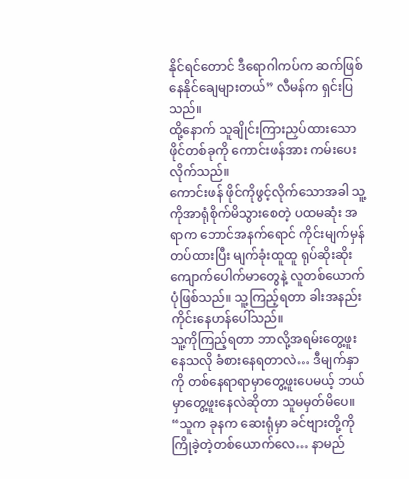နိုင်ရင်တောင် ဒီရောဂါကပ်က ဆက်ဖြစ်နေနိုင်ချေများတယ်” လီမန်က ရှင်းပြသည်။
ထို့နောက် သူချိုင်းကြားညှပ်ထားသော ဖိုင်တစ်ခုကို ကောင်းဖန်အား ကမ်းပေးလိုက်သည်။
ကောင်းဖန် ဖိုင်ကိုဖွင့်လိုက်သောအခါ သူ့ကိုအာရုံစိုက်မိသွားစေတဲ့ ပထမဆုံး အရာက ဘောင်အနက်ရောင် ကိုင်းမျက်မှန်တပ်ထားပြီး မျက်ခုံးထူထူ ရုပ်ဆိုးဆိုး ကျောက်ပေါက်မာတွေနဲ့ လူတစ်ယောက် ပုံဖြစ်သည်။ သူ့ကြည့်ရတာ ခါးအနည်းကိုင်းနေဟန်ပေါ်သည်။
သူ့ကိုကြည့်ရတာ ဘာလို့အရမ်းတွေ့ဖူးနေသလို ခံစားနေရတာလဲ… ဒီမျက်နှာကို တစ်နေရာရာမှာတွေ့ဖူးပေမယ့် ဘယ်မှာတွေ့ဖူးနေလဲဆိုတာ သူမမှတ်မိပေ။
“သူက ခုနက ဆေးရုံမှာ ခင်ဗျားတို့ကို ကြိုခဲ့တဲ့တစ်ယောက်လေ… နာမည်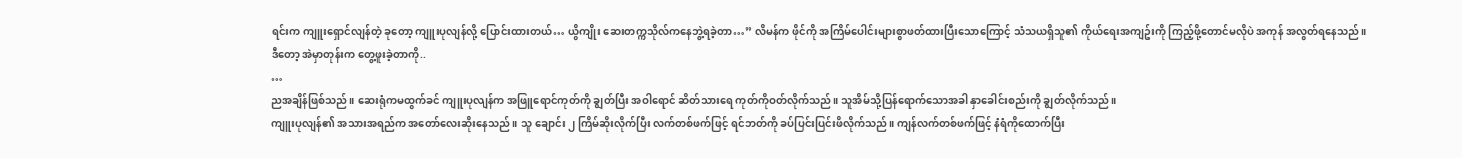ရင်းက ကျူးရှောင်လျန်တဲ့ ခုတော့ ကျူးပုလျန်လို့ ပြောင်းထားတယ်… ယွိကျိုး ဆေးတက္ကသိုလ်ကနေဘွဲ့ရခဲ့တာ…” လိမန်က ဖိုင်ကို အကြိမ်ပေါင်းများစွာဖတ်ထားပြီးသောကြောင့် သံသယရှိသူ၏ ကိုယ်ရေးအကျဥ်းကို ကြည့်ဖို့တောင်မလိုပဲ အကုန် အလွတ်ရနေသည်။
ဒီတော့ အဲမှာတုန်းက တွေ့ဖူးခဲ့တာကို..
…
ညအချိန်ဖြစ်သည်။ ဆေးရုံကမထွက်ခင် ကျူးပုလျန်က အဖြူရောင်ကုတ်ကို ချွတ်ပြီး အဝါရောင် ဆိတ်သားရေ ကုတ်ကိုဝတ်လိုက်သည်။ သူအိမ်သို့ပြန်ရောက်သောအခါ နှာခေါင်းစည်းကို ချွတ်လိုက်သည်။
ကျူးပုလျန်၏ အသားအရည်က အတော်လေးဆိုးနေသည်။ သူ ချောင်း ၂ ကြိမ်ဆိုးလိုက်ပြီး လက်တစ်ဖက်ဖြင့် ရင်ဘတ်ကို ခပ်ပြင်းပြင်းဖိလိုက်သည်။ ကျန်လက်တစ်ဖက်ဖြင့် နံရံကိုထောက်ပြီး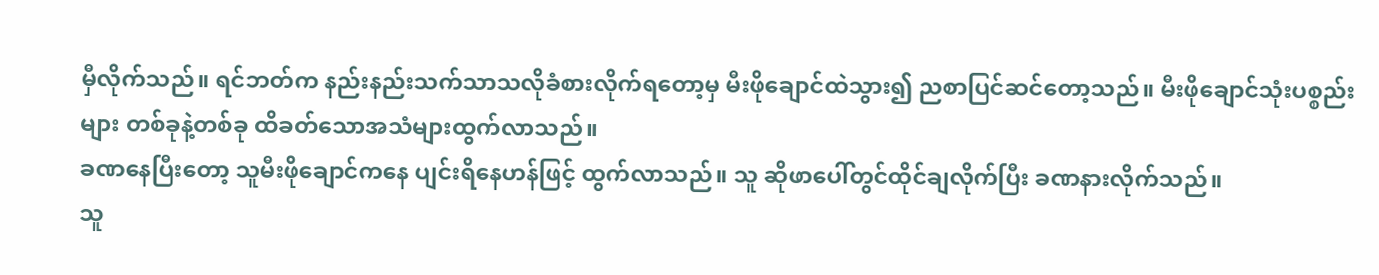မှီလိုက်သည်။ ရင်ဘတ်က နည်းနည်းသက်သာသလိုခံစားလိုက်ရတော့မှ မီးဖိုချောင်ထဲသွား၍ ညစာပြင်ဆင်တော့သည်။ မီးဖိုချောင်သုံးပစ္စည်းများ တစ်ခုနဲ့တစ်ခု ထိခတ်သောအသံများထွက်လာသည်။
ခဏနေပြီးတော့ သူမီးဖိုချောင်ကနေ ပျင်းရိနေဟန်ဖြင့် ထွက်လာသည်။ သူ ဆိုဖာပေါ်တွင်ထိုင်ချလိုက်ပြီး ခဏနားလိုက်သည်။
သူ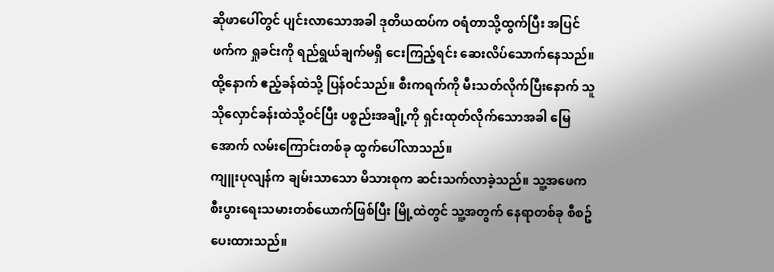ဆိုဖာပေါ်တွင် ပျင်းလာသောအခါ ဒုတိယထပ်က ဝရံတာသို့ထွက်ပြီး အပြင်ဖက်က ရှုခင်းကို ရည်ရွယ်ချက်မရှိ ငေးကြည့်ရင်း ဆေးလိပ်သောက်နေသည်။
ထို့နောက် ဧည့်ခန်ထဲသို့ ပြန်ဝင်သည်။ စီးကရက်ကို မီးသတ်လိုက်ပြီးနောက် သူ သိုလှောင်ခန်းထဲသို့ဝင်ပြီး ပစ္စည်းအချို့ကို ရှင်းထုတ်လိုက်သောအခါ မြေအောက် လမ်းကြောင်းတစ်ခု ထွက်ပေါ်လာသည်။
ကျူးပုလျန်က ချမ်းသာသော မိသားစုက ဆင်းသက်လာခဲ့သည်။ သူ့အဖေက စီးပွားရေးသမားတစ်ယောက်ဖြစ်ပြီး မြို့ထဲတွင် သူ့အတွက် နေရာတစ်ခု စီစဥ်ပေးထားသည်။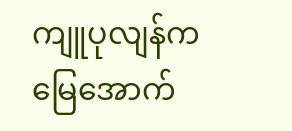ကျူပုလျန်က မြေအောက်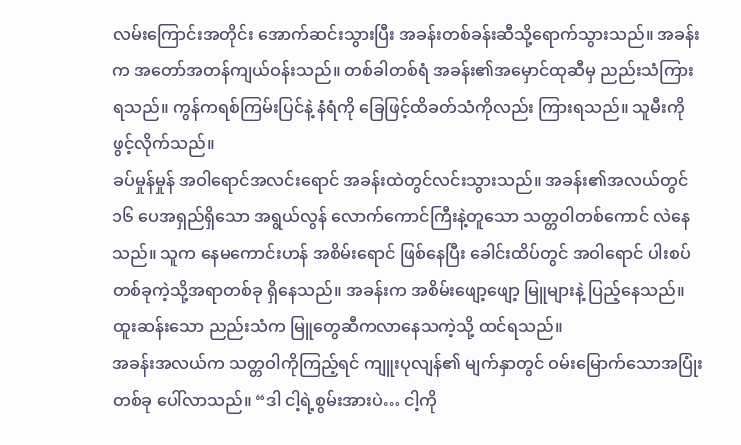လမ်းကြောင်းအတိုင်း အောက်ဆင်းသွားပြီး အခန်းတစ်ခန်းဆီသို့ရောက်သွားသည်။ အခန်းက အတော်အတန်ကျယ်ဝန်းသည်။ တစ်ခါတစ်ရံ အခန်း၏အမှောင်ထုဆီမှ ညည်းသံကြားရသည်။ ကွန်ကရစ်ကြမ်းပြင်နဲ့ နံရံကို ခြေဖြင့်ထိခတ်သံကိုလည်း ကြားရသည်။ သူမီးကို ဖွင့်လိုက်သည်။
ခပ်မှုန်မှုန် အဝါရောင်အလင်းရောင် အခန်းထဲတွင်လင်းသွားသည်။ အခန်း၏အလယ်တွင် ၁၆ ပေအရှည်ရှိသော အရွယ်လွန် လောက်ကောင်ကြီးနဲ့တူသော သတ္တဝါတစ်ကောင် လဲနေသည်။ သူက နေမကောင်းဟန် အစိမ်းရောင် ဖြစ်နေပြီး ခေါင်းထိပ်တွင် အဝါရောင် ပါးစပ်တစ်ခုကဲ့သို့အရာတစ်ခု ရှိနေသည်။ အခန်းက အစိမ်းဖျော့ဖျော့ မြူများနဲ့ ပြည့်နေသည်။ ထူးဆန်းသော ညည်းသံက မြူတွေဆီကလာနေသကဲ့သို့ ထင်ရသည်။
အခန်းအလယ်က သတ္တဝါကိုကြည့်ရင် ကျူးပုလျန်၏ မျက်နှာတွင် ဝမ်းမြောက်သောအပြုံးတစ်ခု ပေါ်လာသည်။ “ဒါ ငါ့ရဲ့စွမ်းအားပဲ… ငါ့ကို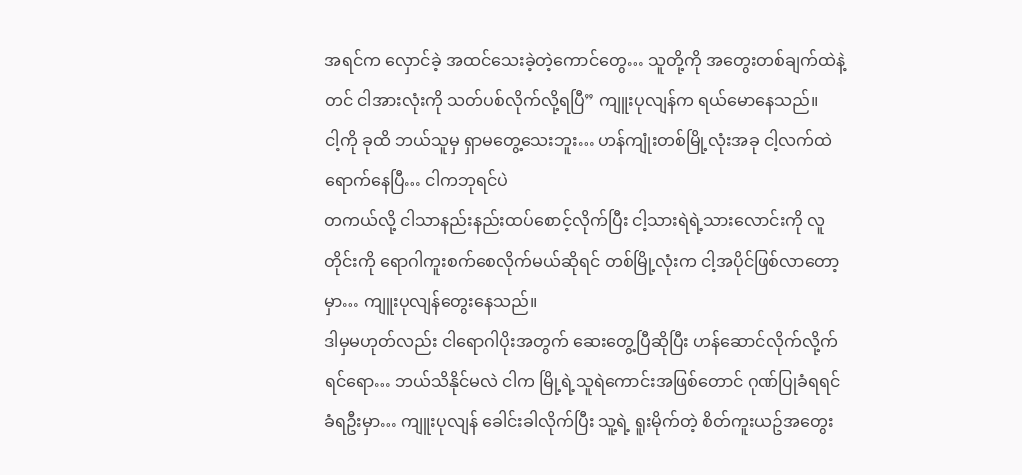အရင်က လှောင်ခဲ့ အထင်သေးခဲ့တဲ့ကောင်တွေ… သူတို့ကို အတွေးတစ်ချက်ထဲနဲ့တင် ငါအားလုံးကို သတ်ပစ်လိုက်လို့ရပြီ” ကျူးပုလျန်က ရယ်မောနေသည်။
ငါ့ကို ခုထိ ဘယ်သူမှ ရှာမတွေ့သေးဘူး… ဟန်ကျုံးတစ်မြို့လုံးအခု ငါ့လက်ထဲရောက်နေပြီ… ငါကဘုရင်ပဲ
တကယ်လို့ ငါသာနည်းနည်းထပ်စောင့်လိုက်ပြီး ငါ့သားရဲရဲ့သားလောင်းကို လူတိုင်းကို ရောဂါကူးစက်စေလိုက်မယ်ဆိုရင် တစ်မြို့လုံးက ငါ့အပိုင်ဖြစ်လာတော့မှာ… ကျူးပုလျန်တွေးနေသည်။
ဒါမှမဟုတ်လည်း ငါရောဂါပိုးအတွက် ဆေးတွေ့ပြီဆိုပြီး ဟန်ဆောင်လိုက်လို့က်ရင်ရော… ဘယ်သိနိုင်မလဲ ငါက မြို့ရဲ့သူရဲကောင်းအဖြစ်တောင် ဂုဏ်ပြုခံရရင် ခံရဦးမှာ… ကျူးပုလျန် ခေါင်းခါလိုက်ပြီး သူ့ရဲ့ ရူးမိုက်တဲ့ စိတ်ကူးယဥ်အတွေး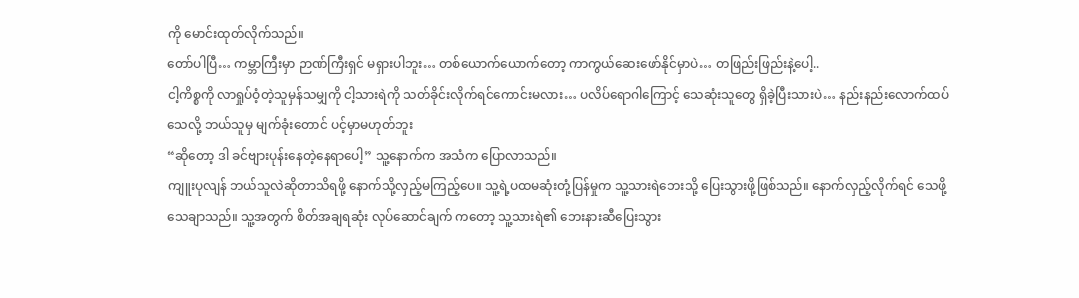ကို မောင်းထုတ်လိုက်သည်။
တော်ပါပြီ… ကမ္ဘာကြီးမှာ ဉာဏ်ကြီးရှင် မရှားပါဘူး… တစ်ယောက်ယောက်တော့ ကာကွယ်ဆေးဖော်နိုင်မှာပဲ… တဖြည်းဖြည်းနဲ့ပေါ့..
ငါ့ကိစ္စကို လာရှုပ်ဝံ့တဲ့သူမှန်သမျှကို ငါ့သားရဲကို သတ်ခိုင်းလိုက်ရင်ကောင်းမလား… ပလိပ်ရောဂါကြောင့် သေဆုံးသူတွေ ရှိခဲ့ပြီးသားပဲ… နည်းနည်းလောက်ထပ်သေလို့ ဘယ်သူမှ မျက်ခုံးတောင် ပင့်မှာမဟုတ်ဘူး
“ဆိုတော့ ဒါ ခင်ဗျားပုန်းနေတဲ့နေရာပေါ့” သူ့နောက်က အသံက ပြောလာသည်။
ကျူးပုလျန် ဘယ်သူလဲဆိုတာသိရဖို့ နောက်သို့လှည့်မကြည့်ပေ။ သူ့ရဲ့ပထမဆုံးတုံ့ပြန်မှုက သူ့သားရဲဘေးသို့ ပြေးသွားဖို့ဖြစ်သည်။ နောက်လှည့်လိုက်ရင် သေဖို့ သေချာသည်။ သူ့အတွက် စိတ်အချရဆုံး လုပ်ဆောင်ချက် ကတော့ သူ့သားရဲ၏ ဘေးနားဆီပြေးသွား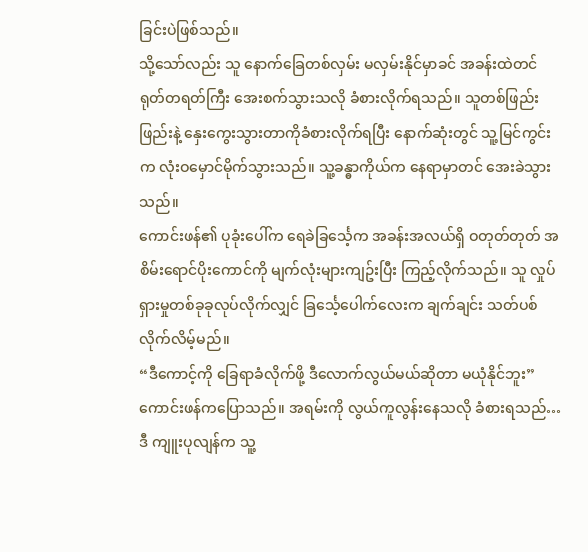ခြင်းပဲဖြစ်သည်။
သို့သော်လည်း သူ နောက်ခြေတစ်လှမ်း မလှမ်းနိုင်မှာခင် အခန်းထဲတင် ရုတ်တရတ်ကြီး အေးစက်သွားသလို ခံစားလိုက်ရသည်။ သူတစ်ဖြည်းဖြည်းနဲ့ နှေးကွေးသွားတာကိုခံစားလိုက်ရပြီး နောက်ဆုံးတွင် သူ့မြင်ကွင်းက လုံးဝမှောင်မိုက်သွားသည်။ သူ့ခန္ဓာကိုယ်က နေရာမှာတင် အေးခဲသွားသည်။
ကောင်းဖန်၏ ပုခုံးပေါ်က ရေခဲခြင်္သေ့က အခန်းအလယ်ရှိ ဝတုတ်တုတ် အစိမ်းရောင်ပိုးကောင်ကို မျက်လုံးများကျဥ်းပြီး ကြည့်လိုက်သည်။ သူ လှုပ်ရှားမှုတစ်ခုခုလုပ်လိုက်လျှင် ခြင်္သေ့ပေါက်လေးက ချက်ချင်း သတ်ပစ်လိုက်လိမ့်မည်။
“ဒီကောင့်ကို ခြေရာခံလိုက်ဖို့ ဒီလောက်လွယ်မယ်ဆိုတာ မယုံနိုင်ဘူး” ကောင်းဖန်ကပြောသည်။ အရမ်းကို လွယ်ကူလွန်းနေသလို ခံစားရသည်…
ဒီ ကျူးပုလျန်က သူ့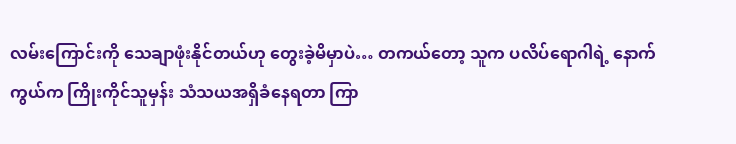လမ်းကြောင်းကို သေချာဖုံးနိုင်တယ်ဟု တွေးခဲ့မိမှာပဲ… တကယ်တော့ သူက ပလိပ်ရောဂါရဲ့ နောက်ကွယ်က ကြိုးကိုင်သူမှန်း သံသယအရှိခံနေရတာ ကြာ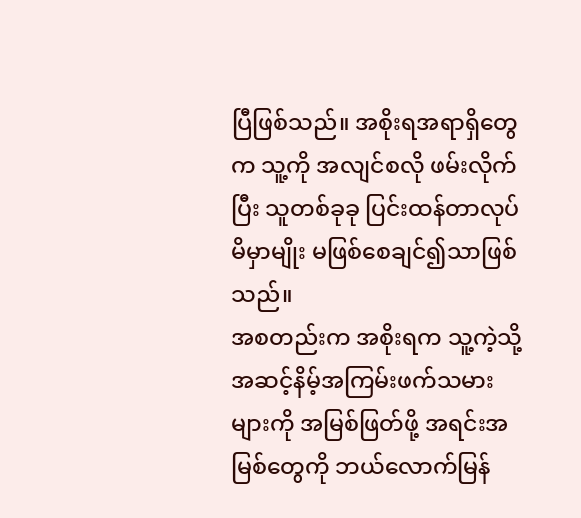ပြီဖြစ်သည်။ အစိုးရအရာရှိတွေက သူ့ကို အလျင်စလို ဖမ်းလိုက်ပြီး သူတစ်ခုခု ပြင်းထန်တာလုပ်မိမှာမျိုး မဖြစ်စေချင်၍သာဖြစ်သည်။
အစတည်းက အစိုးရက သူ့ကဲ့သို့အဆင့်နိမ့်အကြမ်းဖက်သမားများကို အမြစ်ဖြတ်ဖို့ အရင်းအမြစ်တွေကို ဘယ်လောက်မြန်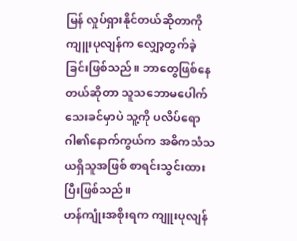မြန် လှုပ်ရှားနိုင်တယ်ဆိုတာကို ကျူးပုလျန်က လျှော့တွက်ခဲ့ခြင်းဖြစ်သည်။ ဘာတွေဖြစ်နေ တယ်ဆိုတာ သူသဘောမပေါက်သေးခင်မှာပဲ သူ့ကို ပလိပ်ရောဂါ၏နောက်ကွယ်က အဓိကသံသယရှိသူအဖြစ် စာရင်းသွင်းထားပြီးဖြစ်သည်။
ဟန်ကျုံးအစိုးရက ကျူးပုလျန်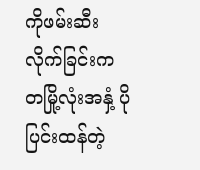ကိုဖမ်းဆီးလိုက်ခြင်းက တမြို့လုံးအနှံ့ ပိုပြင်းထန်တဲ့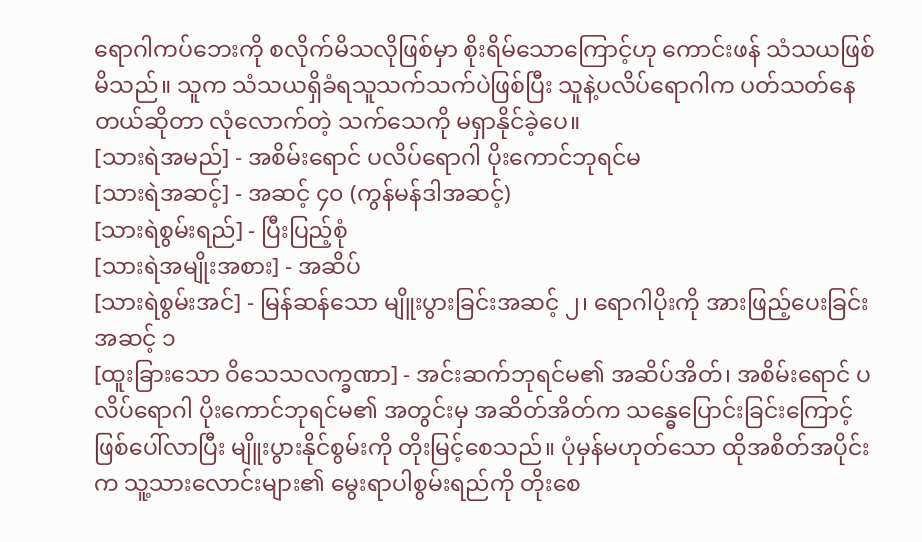ရောဂါကပ်ဘေးကို စလိုက်မိသလိုဖြစ်မှာ စိုးရိမ်သောကြောင့်ဟု ကောင်းဖန် သံသယဖြစ်မိသည်။ သူက သံသယရှိခံရသူသက်သက်ပဲဖြစ်ပြီး သူနဲ့ပလိပ်ရောဂါက ပတ်သတ်နေတယ်ဆိုတာ လုံလောက်တဲ့ သက်သေကို မရှာနိုင်ခဲ့ပေ။
[သားရဲအမည်] - အစိမ်းရောင် ပလိပ်ရောဂါ ပိုးကောင်ဘုရင်မ
[သားရဲအဆင့်] - အဆင့် ၄၀ (ကွန်မန်ဒါအဆင့်)
[သားရဲစွမ်းရည်] - ပြီးပြည့်စုံ
[သားရဲအမျိုးအစား] - အဆိပ်
[သားရဲစွမ်းအင်] - မြန်ဆန်သော မျိူးပွားခြင်းအဆင့် ၂၊ ရောဂါပိုးကို အားဖြည့်ပေးခြင်း အဆင့် ၁
[ထူးခြားသော ဝိသေသလက္ခဏာ] - အင်းဆက်ဘုရင်မ၏ အဆိပ်အိတ်၊ အစိမ်းရောင် ပလိပ်ရောဂါ ပိုးကောင်ဘုရင်မ၏ အတွင်းမှ အဆိတ်အိတ်က သန္ဓေပြောင်းခြင်းကြောင့် ဖြစ်ပေါ်လာပြီး မျိူးပွားနိုင်စွမ်းကို တိုးမြင့်စေသည်။ ပုံမှန်မဟုတ်သော ထိုအစိတ်အပိုင်းက သူ့သားလောင်းများ၏ မွေးရာပါစွမ်းရည်ကို တိုးစေ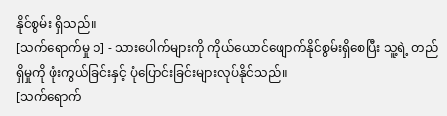နိုင်စွမ်း ရှိသည်။
[သက်ရောက်မှု ၁] - သားပေါက်များကို ကိုယ်ယောင်ဖျောက်နိုင်စွမ်းရှိစေပြီး သူ့ရဲ့ တည်ရှိမှုကို ဖုံးကွယ်ခြင်းနှင့် ပုံပြောင်းခြင်းများလုပ်နိုင်သည်။
[သက်ရောက်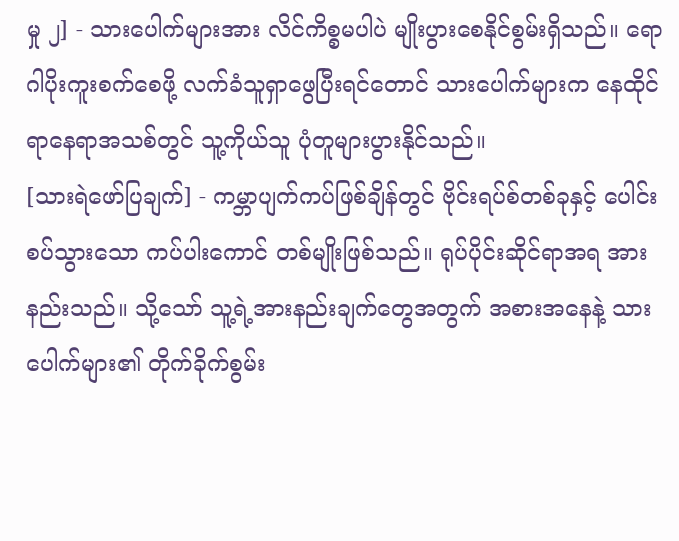မှု ၂] - သားပေါက်များအား လိင်ကိစ္စမပါပဲ မျိုးပွားစေနိုင်စွမ်းရှိသည်။ ရောဂါပိုးကူးစက်စေဖို့ လက်ခံသူရှာဖွေပြီးရင်တောင် သားပေါက်များက နေထိုင်ရာနေရာအသစ်တွင် သူ့ကိုယ်သူ ပုံတူများပွားနိုင်သည်။
[သားရဲဖော်ပြချက်] - ကမ္ဘာပျက်ကပ်ဖြစ်ချိန်တွင် ဗိုင်းရပ်စ်တစ်ခုနှင့် ပေါင်းစပ်သွားသော ကပ်ပါးကောင် တစ်မျိုးဖြစ်သည်။ ရုပ်ပိုင်းဆိုင်ရာအရ အားနည်းသည်။ သို့သော် သူ့ရဲ့အားနည်းချက်တွေအတွက် အစားအနေနဲ့ သားပေါက်များ၏ တိုက်ခိုက်စွမ်း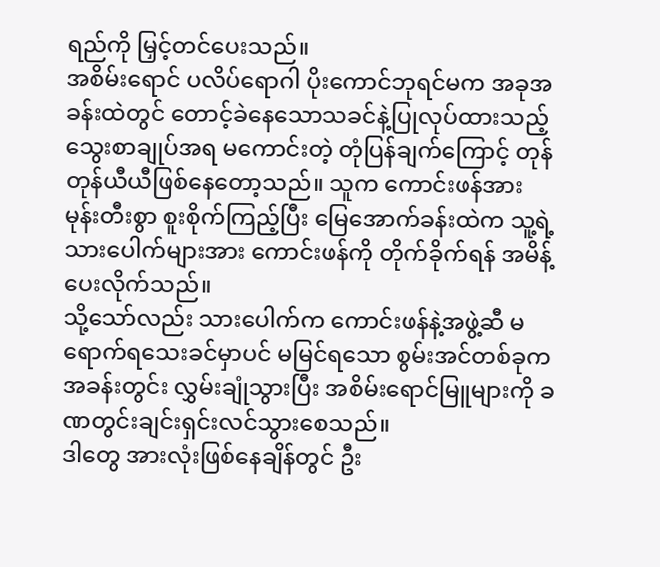ရည်ကို မြှင့်တင်ပေးသည်။
အစိမ်းရောင် ပလိပ်ရောဂါ ပိုးကောင်ဘုရင်မက အခုအခန်းထဲတွင် တောင့်ခဲနေသောသခင်နဲ့ပြုလုပ်ထားသည့် သွေးစာချုပ်အရ မကောင်းတဲ့ တုံပြန်ချက်ကြောင့် တုန်တုန်ယီယီဖြစ်နေတော့သည်။ သူက ကောင်းဖန်အား မုန်းတီးစွာ စူးစိုက်ကြည့်ပြီး မြေအောက်ခန်းထဲက သူ့ရဲ့သားပေါက်များအား ကောင်းဖန်ကို တိုက်ခိုက်ရန် အမိန့်ပေးလိုက်သည်။
သို့သော်လည်း သားပေါက်က ကောင်းဖန်နဲ့အဖွဲ့ဆီ မရောက်ရသေးခင်မှာပင် မမြင်ရသော စွမ်းအင်တစ်ခုက အခန်းတွင်း လွှမ်းချုံသွားပြီး အစိမ်းရောင်မြူများကို ခဏတွင်းချင်းရှင်းလင်သွားစေသည်။
ဒါတွေ အားလုံးဖြစ်နေချိန်တွင် ဦး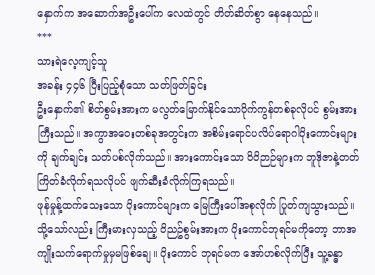နှောက်က အဆောက်အဦးပေါ်က လေထဲတွင် တိတ်ဆိတ်စွာ နေနေသည်။
***
သားရဲလေ့ကျင့်သူ
အခန်း ၄၄၆ ပြီးပြည့်စုံသော သတ်ဖြတ်ခြင်း
ဦးနှောက်၏ စိတ်စွမ်းအားက မလွတ်မြောက်နိုင်သောပိုက်ကွန်တစ်ခုလိုပင် စွမ်းအားကြီးသည်။ အကွာအဝေးတစ်ခုအတွင်းက အစိမ်းရောင်ပလိပ်ရောဂါပိုးကောင်းများကို ချက်ချင်း သတ်ပစ်လိုက်သည်။ အားကောင်းသော ဝိဝိဉာဉ်များက ဘူဒိုဇာနဲ့တတ်ကြိတ်ခံလိုက်ရသလိုပင် ဖျက်ဆီးခံလိုက်ကြရသည်။
ဖုန်မှုန့်ထက်သေးသော ပိုးကောင်များက မြေကြီးပေါ်အစုလိုက် ပြုတ်ကျသွားသည်။ သို့သော်လည်း ကြီးမားလှသည့် ဝိညဥ်စွမ်းအားက ပိုးကောင်ဘုရင်မကိုတော့ ဘာအကျိုးသက်ရောက်မှုမှမဖြစ်ချေ။ ပိုးကောင် ဘုရင်မက အော်ဟစ်လိုက်ပြီး သူ့ခန္ဓာ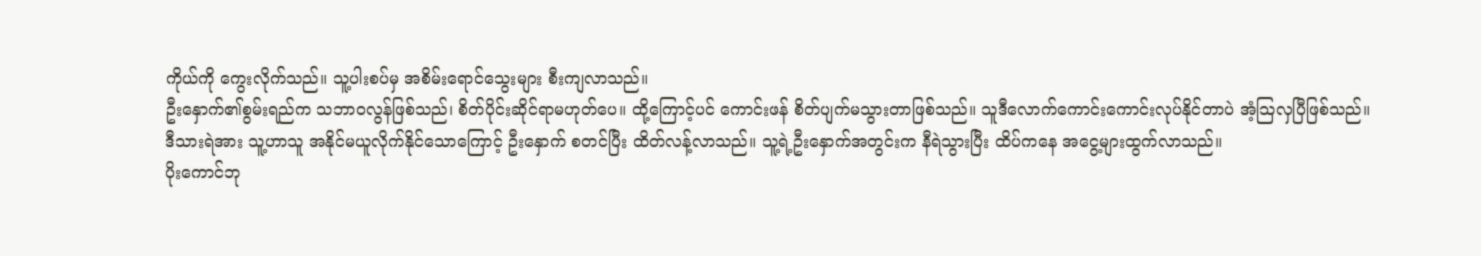ကိုယ်ကို ကွေးလိုက်သည်။ သူ့ပါးစပ်မှ အစိမ်းရောင်သွေးများ စီးကျလာသည်။
ဦးနှောက်၏စွမ်းရည်က သဘာဝလွန်ဖြစ်သည်၊ စိတ်ပိုင်းဆိုင်ရာမဟုတ်ပေ။ ထို့ကြောင့်ပင် ကောင်းဖန် စိတ်ပျက်မသွားတာဖြစ်သည်။ သူဒီလောက်ကောင်းကောင်းလုပ်နိုင်တာပဲ အံ့သြလှပြီဖြစ်သည်။
ဒီသားရဲအား သူ့ဟာသူ အနိုင်မယူလိုက်နိုင်သောကြောင့် ဦးနှောက် စတင်ပြီး ထိတ်လန့်လာသည်။ သူ့ရဲ့ဦးနှောက်အတွင်းက နီရဲသွားပြီး ထိပ်ကနေ အငွေ့များထွက်လာသည်။
ပိုးကောင်ဘု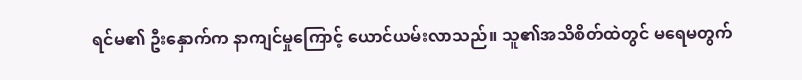ရင်မ၏ ဦးနှောက်က နာကျင်မှုကြောင့် ယောင်ယမ်းလာသည်။ သူ၏အသိစိတ်ထဲတွင် မရေမတွက်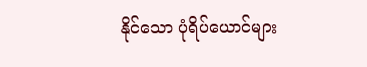နိုင်သော ပုံရိပ်ယောင်များ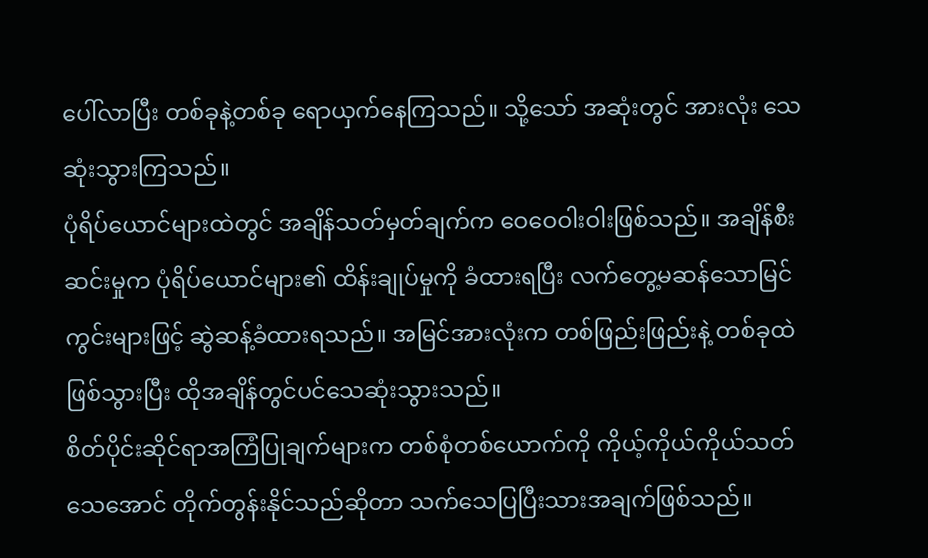ပေါ်လာပြီး တစ်ခုနဲ့တစ်ခု ရောယှက်နေကြသည်။ သို့သော် အဆုံးတွင် အားလုံး သေဆုံးသွားကြသည်။
ပုံရိပ်ယောင်များထဲတွင် အချိန်သတ်မှတ်ချက်က ဝေဝေဝါးဝါးဖြစ်သည်။ အချိန်စီးဆင်းမှုက ပုံရိပ်ယောင်များ၏ ထိန်းချုပ်မှုကို ခံထားရပြီး လက်တွေ့မဆန်သောမြင်ကွင်းများဖြင့် ဆွဲဆန့်ခံထားရသည်။ အမြင်အားလုံးက တစ်ဖြည်းဖြည်းနဲ့ တစ်ခုထဲဖြစ်သွားပြီး ထိုအချိန်တွင်ပင်သေဆုံးသွားသည်။
စိတ်ပိုင်းဆိုင်ရာအကြံပြုချက်များက တစ်စုံတစ်ယောက်ကို ကိုယ့်ကိုယ်ကိုယ်သတ်သေအောင် တိုက်တွန်းနိုင်သည်ဆိုတာ သက်သေပြပြီးသားအချက်ဖြစ်သည်။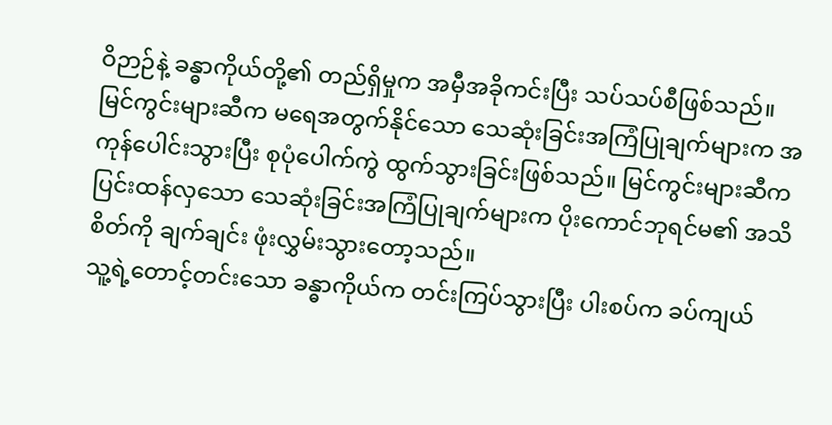ဝိဉာဉ်နဲ့ ခန္ဓာကိုယ်တို့၏ တည်ရှိမှုက အမှီအခိုကင်းပြီး သပ်သပ်စီဖြစ်သည်။
မြင်ကွင်းများဆီက မရေအတွက်နိုင်သော သေဆုံးခြင်းအကြံပြုချက်များက အကုန်ပေါင်းသွားပြီး စုပုံပေါက်ကွဲ ထွက်သွားခြင်းဖြစ်သည်။ မြင်ကွင်းများဆီက ပြင်းထန်လှသော သေဆုံးခြင်းအကြံပြုချက်များက ပိုးကောင်ဘုရင်မ၏ အသိစိတ်ကို ချက်ချင်း ဖုံးလွှမ်းသွားတော့သည်။
သူ့ရဲ့တောင့်တင်းသော ခန္ဓာကိုယ်က တင်းကြပ်သွားပြီး ပါးစပ်က ခပ်ကျယ်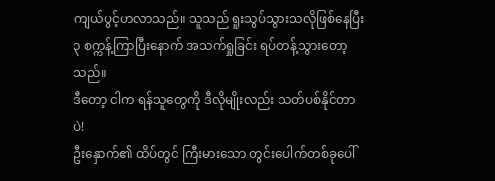ကျယ်ပွင့်ဟလာသည်။ သူသည် ရူးသွပ်သွားသလိုဖြစ်နေပြီး ၃ စက္ကန့်ကြာပြီးနောက် အသက်ရှုခြင်း ရပ်တန့်သွားတော့သည်။
ဒီတော့ ငါက ရန်သူတွေကို ဒီလိုမျိုးလည်း သတ်ပစ်နိုင်တာပဲ!
ဦးနှောက်၏ ထိပ်တွင် ကြီးမားသော တွင်းပေါက်တစ်ခုပေါ်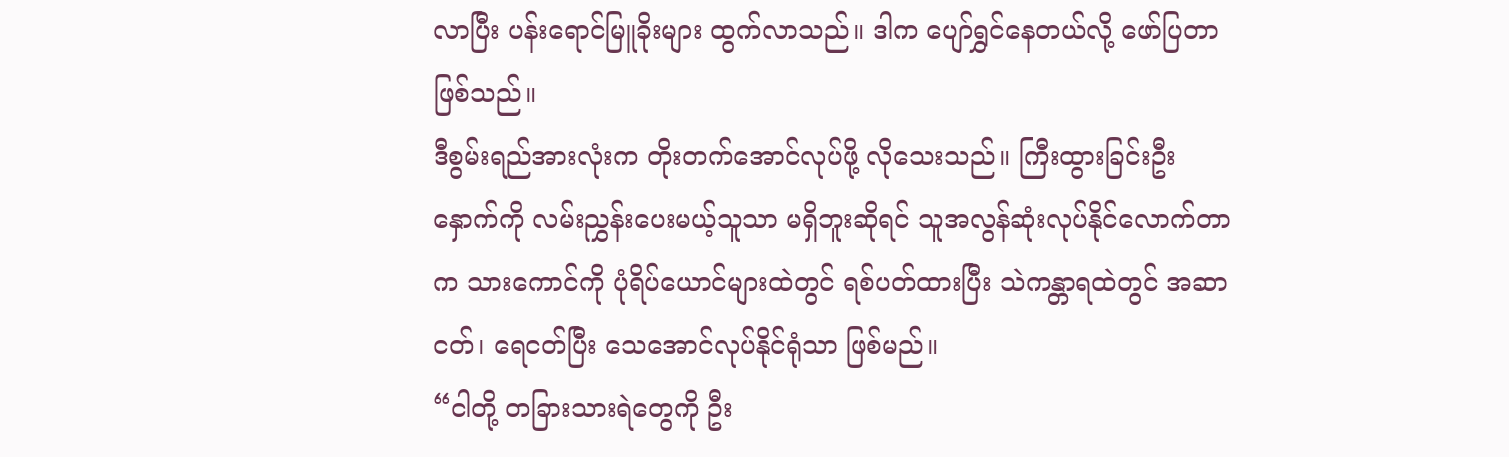လာပြီး ပန်းရောင်မြူခိုးများ ထွက်လာသည်။ ဒါက ပျော်ရွှင်နေတယ်လို့ ဖော်ပြတာဖြစ်သည်။
ဒီစွမ်းရည်အားလုံးက တိုးတက်အောင်လုပ်ဖို့ လိုသေးသည်။ ကြီးထွားခြင်းဦးနှောက်ကို လမ်းညွှန်းပေးမယ့်သူသာ မရှိဘူးဆိုရင် သူအလွန်ဆုံးလုပ်နိုင်လောက်တာက သားကောင်ကို ပုံရိပ်ယောင်များထဲတွင် ရစ်ပတ်ထားပြီး သဲကန္တာရထဲတွင် အဆာငတ်၊ ရေငတ်ပြီး သေအောင်လုပ်နိုင်ရုံသာ ဖြစ်မည်။
“ငါတို့ တခြားသားရဲတွေကို ဦး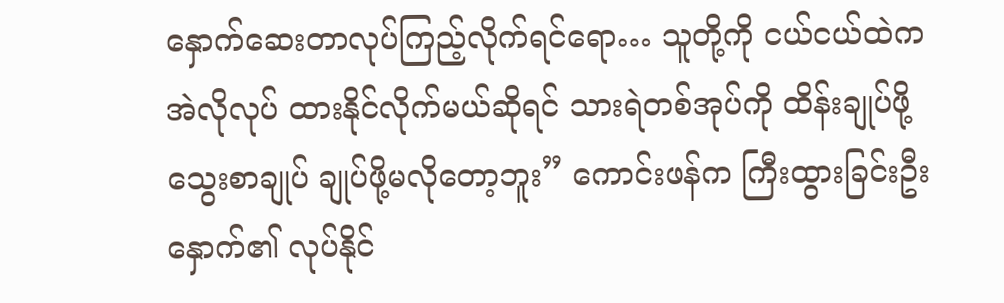နှောက်ဆေးတာလုပ်ကြည့်လိုက်ရင်ရော… သူတို့ကို ငယ်ငယ်ထဲက အဲလိုလုပ် ထားနိုင်လိုက်မယ်ဆိုရင် သားရဲတစ်အုပ်ကို ထိန်းချုပ်ဖို့ သွေးစာချုပ် ချုပ်ဖို့မလိုတော့ဘူး” ကောင်းဖန်က ကြီးထွားခြင်းဦးနှောက်၏ လုပ်နိုင်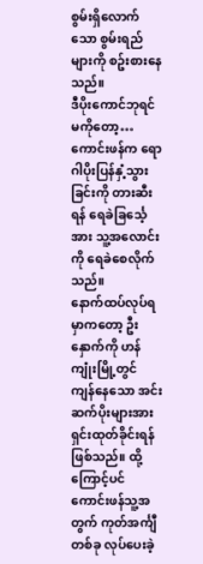စွမ်းရှိလောက်သော စွမ်းရည်များကို စဥ်းစားနေသည်။
ဒီပိုးကောင်ဘုရင်မကိုတော့… ကောင်းဖန်က ရောဂါပိုးပြန်နှံ့သွားခြင်းကို တားဆီးရန် ရေခဲခြင်္သေ့အား သူ့အလောင်းကို ရေခဲစေလိုက်သည်။
နောက်ထပ်လုပ်ရမှာကတော့ ဦးနှောက်ကို ဟန်ကျုံးမြို့တွင် ကျန်နေသော အင်းဆက်ပိုးများအား ရှင်းထုတ်ခိုင်းရန်ဖြစ်သည်။ ထို့ကြောင့်ပင် ကောင်းဖန်သူ့အတွက် ကုတ်အင်္ကျီတစ်ခု လုပ်ပေးခဲ့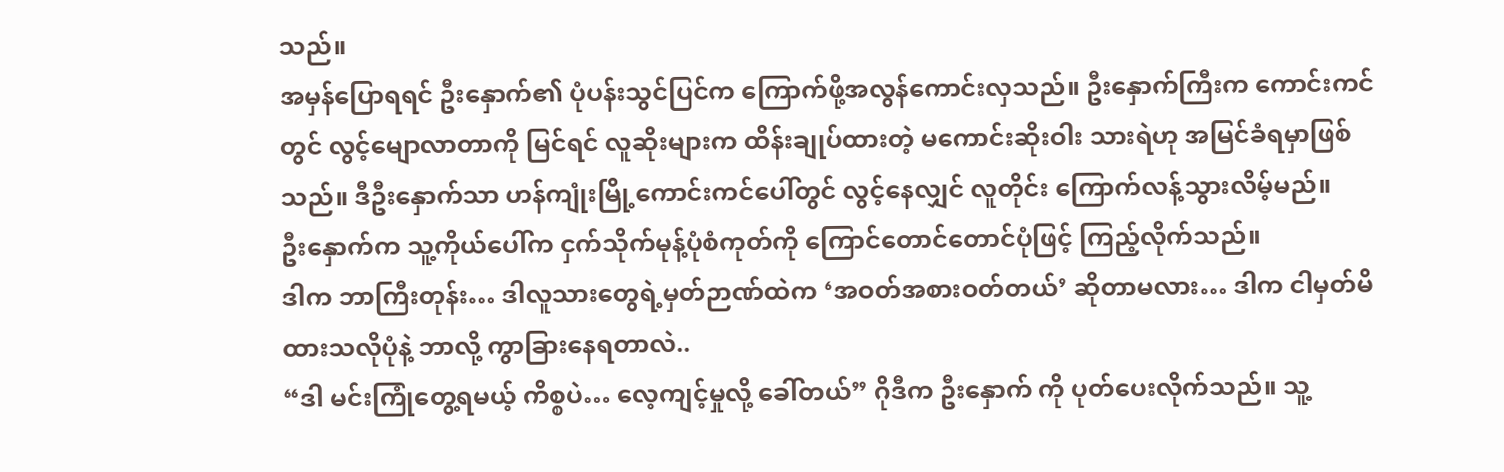သည်။
အမှန်ပြောရရင် ဦးနှောက်၏ ပုံပန်းသွင်ပြင်က ကြောက်ဖို့အလွန်ကောင်းလှသည်။ ဦးနှောက်ကြီးက ကောင်းကင်တွင် လွင့်မျောလာတာကို မြင်ရင် လူဆိုးများက ထိန်းချုပ်ထားတဲ့ မကောင်းဆိုးဝါး သားရဲဟု အမြင်ခံရမှာဖြစ်သည်။ ဒီဦးနှောက်သာ ဟန်ကျုံးမြို့ကောင်းကင်ပေါ်တွင် လွင့်နေလျှင် လူတိုင်း ကြောက်လန့်သွားလိမ့်မည်။
ဦးနှောက်က သူ့ကိုယ်ပေါ်က ငှက်သိုက်မုန့်ပုံစံကုတ်ကို ကြောင်တောင်တောင်ပုံဖြင့် ကြည့်လိုက်သည်။
ဒါက ဘာကြီးတုန်း… ဒါလူသားတွေရဲ့မှတ်ဉာဏ်ထဲက ‘အဝတ်အစားဝတ်တယ်’ ဆိုတာမလား… ဒါက ငါမှတ်မိထားသလိုပုံနဲ့ ဘာလို့ ကွာခြားနေရတာလဲ..
“ဒါ မင်းကြုံတွေ့ရမယ့် ကိစ္စပဲ… လေ့ကျင့်မှုလို့ ခေါ်တယ်” ဂိုဒီက ဦးနှောက် ကို ပုတ်ပေးလိုက်သည်။ သူ့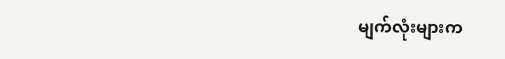မျက်လုံးများက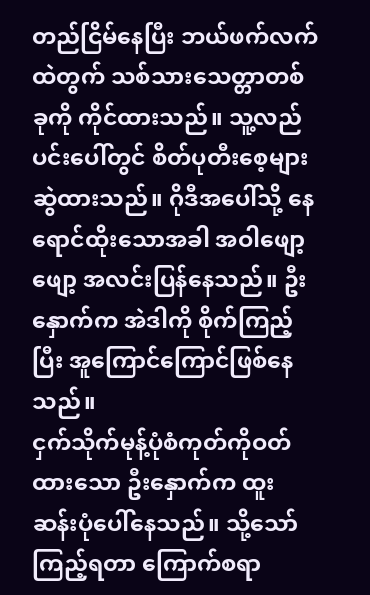တည်ငြိမ်နေပြီး ဘယ်ဖက်လက်ထဲတွက် သစ်သားသေတ္တာတစ်ခုကို ကိုင်ထားသည်။ သူ့လည်ပင်းပေါ်တွင် စိတ်ပုတီးစေ့များ ဆွဲထားသည်။ ဂိုဒီအပေါ်သို့ နေရောင်ထိုးသောအခါ အဝါဖျော့ဖျော့ အလင်းပြန်နေသည်။ ဦးနှောက်က အဲဒါကို စိုက်ကြည့်ပြီး အူကြောင်ကြောင်ဖြစ်နေသည်။
ငှက်သိုက်မုန့်ပုံစံကုတ်ကိုဝတ်ထားသော ဦးနှောက်က ထူးဆန်းပုံပေါ်နေသည်။ သို့သော် ကြည့်ရတာ ကြောက်စရာ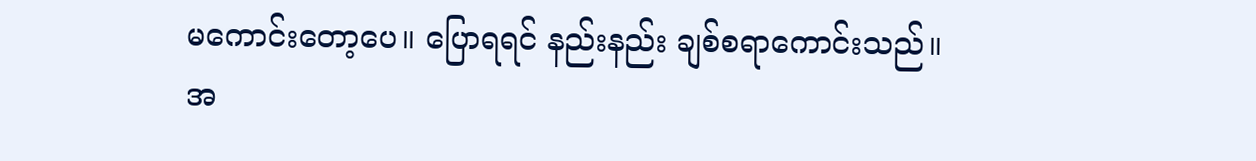မကောင်းတော့ပေ။ ပြောရရင် နည်းနည်း ချစ်စရာကောင်းသည်။ အ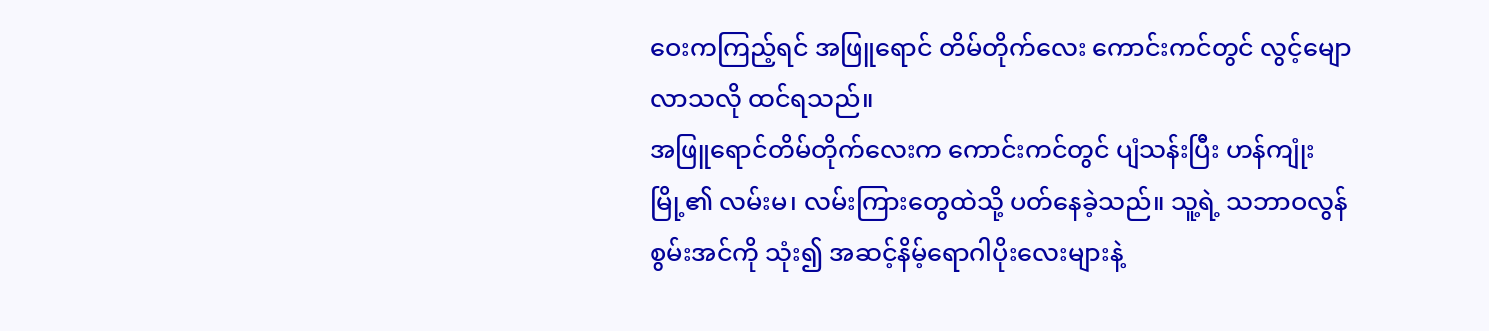ဝေးကကြည့်ရင် အဖြူရောင် တိမ်တိုက်လေး ကောင်းကင်တွင် လွင့်မျောလာသလို ထင်ရသည်။
အဖြူရောင်တိမ်တိုက်လေးက ကောင်းကင်တွင် ပျံသန်းပြီး ဟန်ကျုံးမြို့၏ လမ်းမ၊ လမ်းကြားတွေထဲသို့ ပတ်နေခဲ့သည်။ သူ့ရဲ့ သဘာဝလွန်စွမ်းအင်ကို သုံး၍ အဆင့်နိမ့်ရောဂါပိုးလေးများနဲ့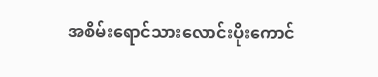အစိမ်းရောင်သားလောင်းပိုးကောင်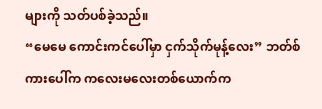များကို သတ်ပစ်ခဲ့သည်။
“မေမေ ကောင်းကင်ပေါ်မှာ ငှက်သိုက်မုန့်လေး” ဘတ်စ်ကားပေါ်က ကလေးမလေးတစ်ယောက်က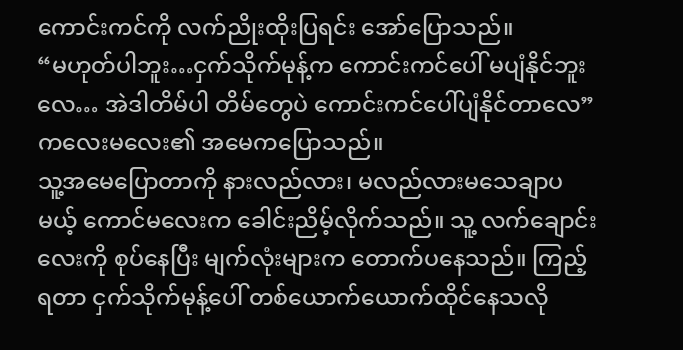ကောင်းကင်ကို လက်ညိုးထိုးပြရင်း အော်ပြောသည်။
“မဟုတ်ပါဘူး…ငှက်သိုက်မုန့်က ကောင်းကင်ပေါ် မပျံနိုင်ဘူးလေ… အဲဒါတိမ်ပါ တိမ်တွေပဲ ကောင်းကင်ပေါ်ပျံနိုင်တာလေ” ကလေးမလေး၏ အမေကပြောသည်။
သူ့အမေပြောတာကို နားလည်လား၊ မလည်လားမသေချာပမယ့် ကောင်မလေးက ခေါင်းညိမ့်လိုက်သည်။ သူ့ လက်ချောင်းလေးကို စုပ်နေပြီး မျက်လုံးများက တောက်ပနေသည်။ ကြည့်ရတာ ငှက်သိုက်မုန့်ပေါ် တစ်ယောက်ယောက်ထိုင်နေသလို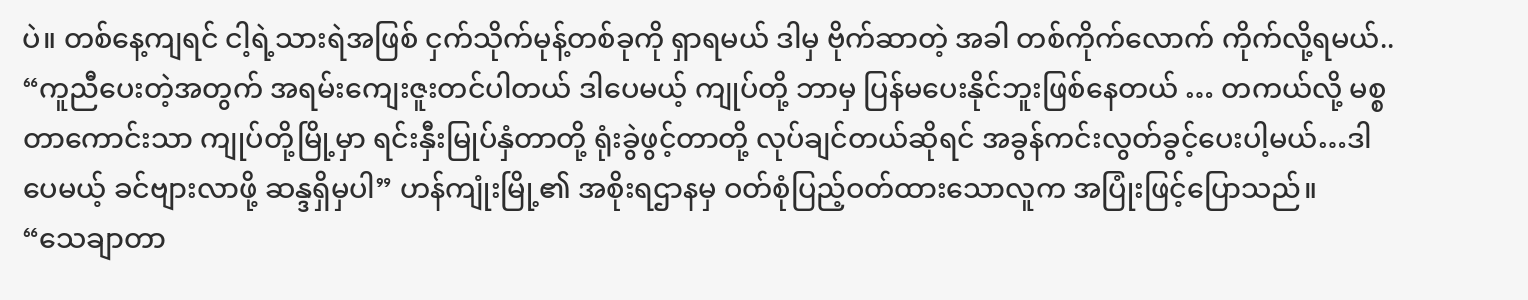ပဲ။ တစ်နေ့ကျရင် ငါ့ရဲ့သားရဲအဖြစ် ငှက်သိုက်မုန့်တစ်ခုကို ရှာရမယ် ဒါမှ ဗိုက်ဆာတဲ့ အခါ တစ်ကိုက်လောက် ကိုက်လို့ရမယ်..
“ကူညီပေးတဲ့အတွက် အရမ်းကျေးဇူးတင်ပါတယ် ဒါပေမယ့် ကျုပ်တို့ ဘာမှ ပြန်မပေးနိုင်ဘူးဖြစ်နေတယ် … တကယ်လို့ မစ္စတာကောင်းသာ ကျုပ်တို့မြို့မှာ ရင်းနှီးမြုပ်နှံတာတို့ ရုံးခွဲဖွင့်တာတို့ လုပ်ချင်တယ်ဆိုရင် အခွန်ကင်းလွတ်ခွင့်ပေးပါ့မယ်…ဒါပေမယ့် ခင်ဗျားလာဖို့ ဆန္ဒရှိမှပါ” ဟန်ကျုံးမြို့၏ အစိုးရဌာနမှ ဝတ်စုံပြည့်ဝတ်ထားသောလူက အပြုံးဖြင့်ပြောသည်။
“သေချာတာ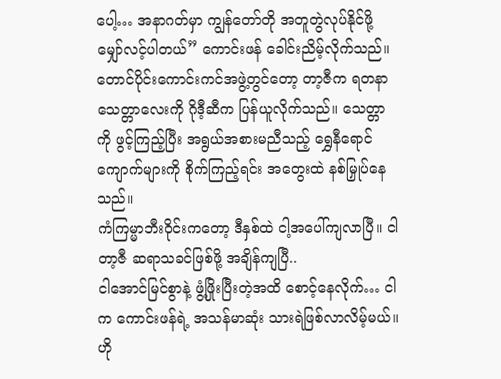ပေါ့… အနာဂတ်မှာ ကျွန်တော်တို အတူတွဲလုပ်နိုင်ဖို့ မျှော်လင့်ပါတယ်” ကောင်းဖန် ခေါင်းညိမ့်လိုက်သည်။
တောင်ပိုင်းကောင်းကင်အဖွဲ့တွင်တော့ တာ့ဇီက ရတနာသေတ္တာလေးကို ဂိုဒီ့ဆီက ပြန်ယူလိုက်သည်။ သေတ္တာကို ဖွင့်ကြည့်ပြီး အရွယ်အစားမညီသည့် ရွှေနီရောင် ကျောက်များကို စိုက်ကြည့်ရင်း အတွေးထဲ နစ်မြှုပ်နေသည်။
ကံကြမ္မာဘီးဝိုင်းကတော့ ဒီနှစ်ထဲ ငါ့အပေါ်ကျလာပြီ။ ငါ တာ့ဇီ ဆရာသခင်ဖြစ်ဖို့ အချိန်ကျပြီ..
ငါအောင်မြင်စွာနဲ့ ဖွံ့ဖြိုးပြီးတဲ့အထိ စောင့်နေလိုက်… ငါက ကောင်းဖန်ရဲ့ အသန်မာဆုံး သားရဲဖြစ်လာလိမ့်မယ်။ ဟို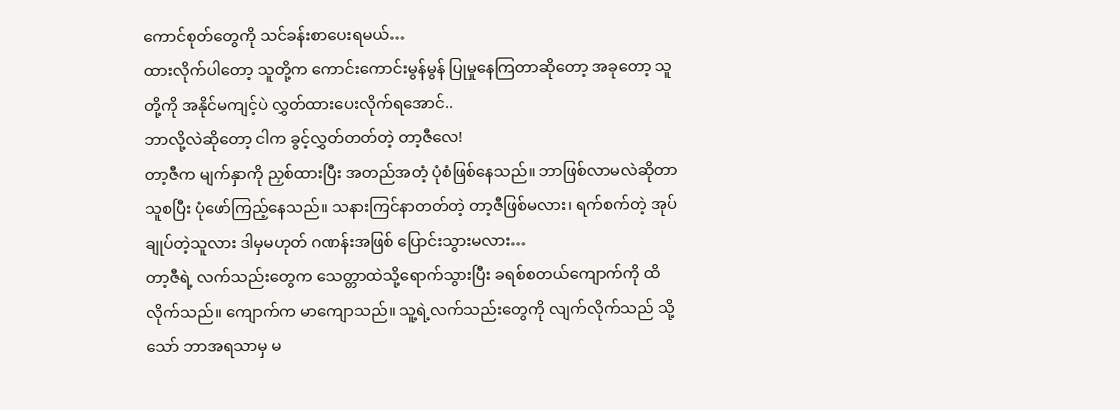ကောင်စုတ်တွေကို သင်ခန်းစာပေးရမယ်…
ထားလိုက်ပါတော့ သူတို့က ကောင်းကောင်းမွန်မွန် ပြုမှုနေကြတာဆိုတော့ အခုတော့ သူတို့ကို အနိုင်မကျင့်ပဲ လွှတ်ထားပေးလိုက်ရအောင်..
ဘာလို့လဲဆိုတော့ ငါက ခွင့်လွှတ်တတ်တဲ့ တာ့ဇီလေ!
တာ့ဇီက မျက်နှာကို ညှစ်ထားပြီး အတည်အတံ့ ပုံစံဖြစ်နေသည်။ ဘာဖြစ်လာမလဲဆိုတာ သူစပြီး ပုံဖော်ကြည့်နေသည်။ သနားကြင်နာတတ်တဲ့ တာ့ဇီဖြစ်မလား၊ ရက်စက်တဲ့ အုပ်ချုပ်တဲ့သူလား ဒါမှမဟုတ် ဂဏန်းအဖြစ် ပြောင်းသွားမလား…
တာ့ဇီရဲ့ လက်သည်းတွေက သေတ္တာထဲသို့ရောက်သွားပြီး ခရစ်စတယ်ကျောက်ကို ထိလိုက်သည်။ ကျောက်က မာကျောသည်။ သူ့ရဲ့လက်သည်းတွေကို လျက်လိုက်သည် သို့သော် ဘာအရသာမှ မ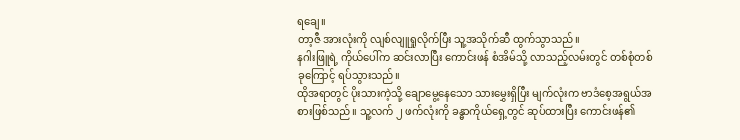ရချေ။
တာ့ဇီ အားလုံးကို လျစ်လျူရှုလိုက်ပြီး သူ့အသိုက်ဆီ ထွက်သွာသည်။
နဂါးဖြူရဲ့ ကိုယ်ပေါ်က ဆင်းလာပြီး ကောင်းဖန် စံအိမ်သို့ လာသည့်လမ်းတွင် တစ်စုံတစ်ခုကြောင့် ရပ်သွားသည်။
ထိုအရာတွင် ပိုးသားကဲ့သို့ ချောမွေ့နေသော သားမွှေးရှိပြီး မျက်လုံးက ဗာဒံစေ့အရွယ်အစားဖြစ်သည်။ သူ့လက် ၂ ဖက်လုံးကို ခန္ဓာကိုယ်ရှေ့တွင် ဆုပ်ထားပြီး ကောင်းဖန်၏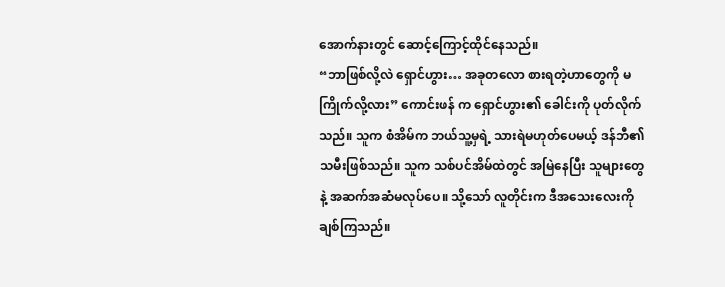အောက်နားတွင် ဆောင့်ကြောင့်ထိုင်နေသည်။
“ဘာဖြစ်လို့လဲ ရှောင်ဟွား… အခုတလော စားရတဲ့ဟာတွေကို မကြိုက်လို့လား” ကောင်းဖန် က ရှောင်ဟွား၏ ခေါင်းကို ပုတ်လိုက်သည်။ သူက စံအိမ်က ဘယ်သူ့မှရဲ့ သားရဲမဟုတ်ပေမယ့် ဒန်ဘီ၏သမီးဖြစ်သည်။ သူက သစ်ပင်အိမ်ထဲတွင် အမြဲနေပြီး သူများတွေနဲ့ အဆက်အဆံမလုပ်ပေ။ သို့သော် လူတိုင်းက ဒီအသေးလေးကို ချစ်ကြသည်။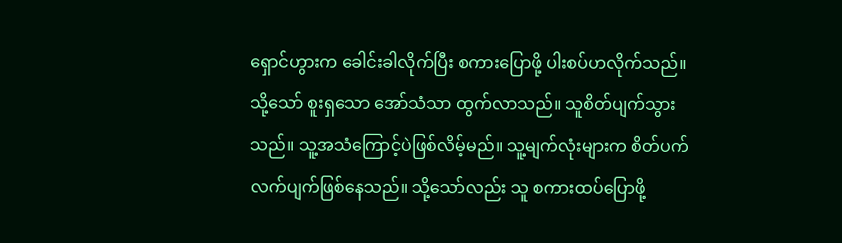ရှောင်ဟွားက ခေါင်းခါလိုက်ပြီး စကားပြောဖို့ ပါးစပ်ဟလိုက်သည်။ သို့သော် စူးရှသော အော်သံသာ ထွက်လာသည်။ သူစိတ်ပျက်သွားသည်။ သူ့အသံကြောင့်ပဲဖြစ်လိမ့်မည်။ သူ့မျက်လုံးများက စိတ်ပက်လက်ပျက်ဖြစ်နေသည်။ သို့သော်လည်း သူ စကားထပ်ပြောဖို့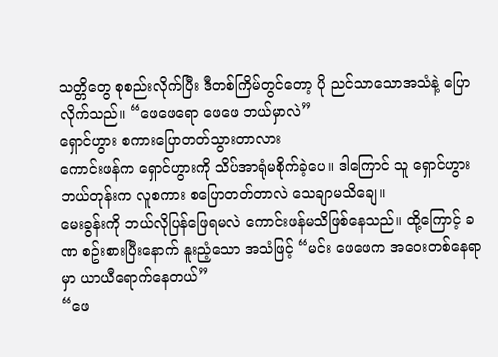သတ္တိတွေ စုစည်းလိုက်ပြီး ဒီတစ်ကြိမ်တွင်တော့ ပို ညင်သာသောအသံနဲ့ ပြောလိုက်သည်။ “ဖေဖေရော ဖေဖေ ဘယ်မှာလဲ”
ရှောင်ဟွား စကားပြောတတ်သွားတာလား
ကောင်းဖန်က ရှောင်ဟွားကို သိပ်အာရုံမစိုက်ခဲ့ပေ။ ဒါကြောင် သူ ရှောင်ဟွား ဘယ်တုန်းက လူစကား စပြောတတ်တာလဲ သေချာမသိချေ။
မေးခွန်းကို ဘယ်လိုပြန်ဖြေရမလဲ ကောင်းဖန်မသိဖြစ်နေသည်။ ထို့ကြောင့် ခဏ စဥ်းစားပြီးနောက် နူးညံ့သော အသံဖြင့် “မင်း ဖေဖေက အဝေးတစ်နေရာမှာ ယာယီရောက်နေတယ်”
“ဖေ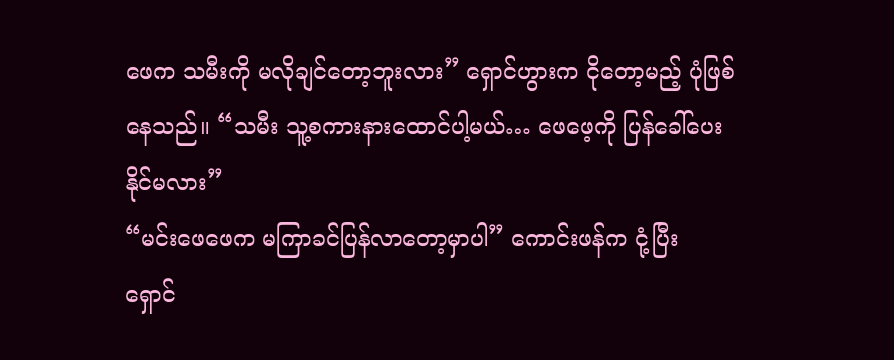ဖေက သမီးကို မလိုချင်တော့ဘူးလား” ရှောင်ဟွားက ငိုတော့မည့် ပုံဖြစ်နေသည်။ “သမီး သူ့စကားနားထောင်ပါ့မယ်… ဖေဖေ့ကို ပြန်ခေါ်ပေးနိုင်မလား”
“မင်းဖေဖေက မကြာခင်ပြန်လာတော့မှာပါ” ကောင်းဖန်က ငုံ့ပြီး ရှောင်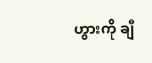ဟွားကို ချီ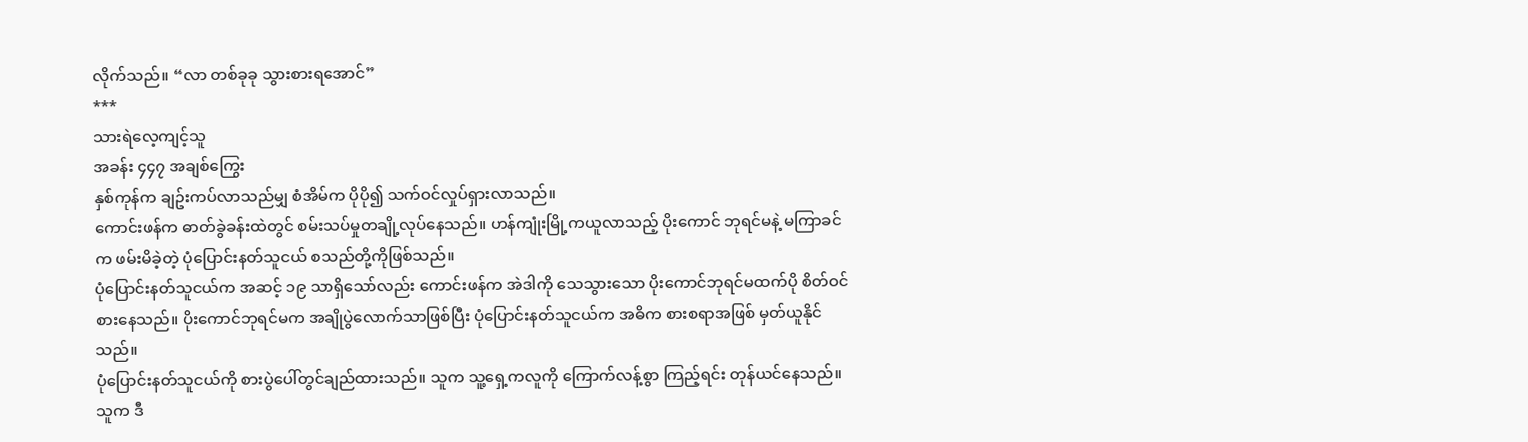လိုက်သည်။ “လာ တစ်ခုခု သွားစားရအောင်”
***
သားရဲလေ့ကျင့်သူ
အခန်း ၄၄၇ အချစ်ကြွေး
နှစ်ကုန်က ချဥ်းကပ်လာသည်မျှ စံအိမ်က ပိုပို၍ သက်ဝင်လှုပ်ရှားလာသည်။
ကောင်းဖန်က ဓာတ်ခွဲခန်းထဲတွင် စမ်းသပ်မှုတချို့လုပ်နေသည်။ ဟန်ကျုံးမြို့ကယူလာသည့် ပိုးကောင် ဘုရင်မနဲ့ မကြာခင်က ဖမ်းမိခဲ့တဲ့ ပုံပြောင်းနတ်သူငယ် စသည်တို့ကိုဖြစ်သည်။
ပုံပြောင်းနတ်သူငယ်က အဆင့် ၁၉ သာရှိသော်လည်း ကောင်းဖန်က အဲဒါကို သေသွားသော ပိုးကောင်ဘုရင်မထက်ပို စိတ်ဝင်စားနေသည်။ ပိုးကောင်ဘုရင်မက အချိုပွဲလောက်သာဖြစ်ပြီး ပုံပြောင်းနတ်သူငယ်က အဓိက စားစရာအဖြစ် မှတ်ယူနိုင်သည်။
ပုံပြောင်းနတ်သူငယ်ကို စားပွဲပေါ်တွင်ချည်ထားသည်။ သူက သူ့ရှေ့ကလူကို ကြောက်လန့်စွာ ကြည့်ရင်း တုန်ယင်နေသည်။
သူက ဒီ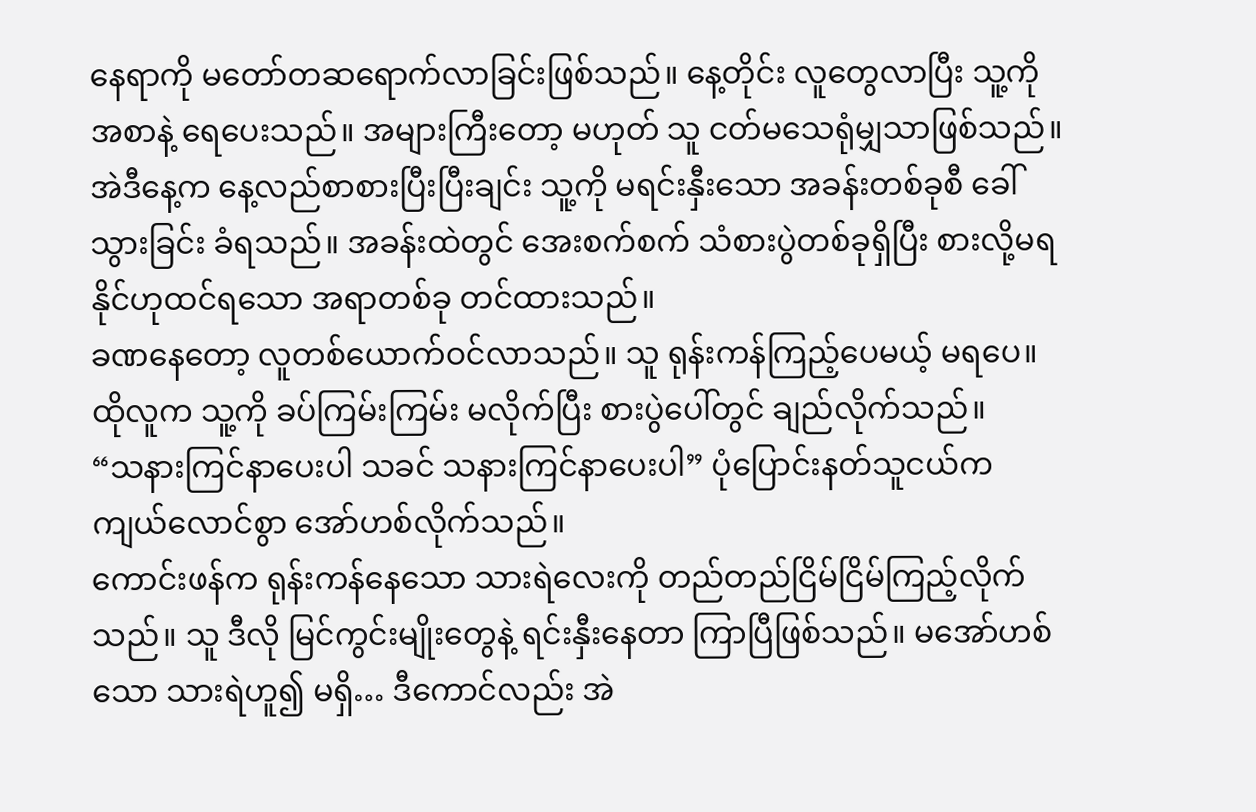နေရာကို မတော်တဆရောက်လာခြင်းဖြစ်သည်။ နေ့တိုင်း လူတွေလာပြီး သူ့ကို အစာနဲ့ ရေပေးသည်။ အများကြီးတော့ မဟုတ် သူ ငတ်မသေရုံမျှသာဖြစ်သည်။
အဲဒီနေ့က နေ့လည်စာစားပြီးပြီးချင်း သူ့ကို မရင်းနှီးသော အခန်းတစ်ခုစီ ခေါ်သွားခြင်း ခံရသည်။ အခန်းထဲတွင် အေးစက်စက် သံစားပွဲတစ်ခုရှိပြီး စားလို့မရနိုင်ဟုထင်ရသော အရာတစ်ခု တင်ထားသည်။
ခဏနေတော့ လူတစ်ယောက်ဝင်လာသည်။ သူ ရုန်းကန်ကြည့်ပေမယ့် မရပေ။ ထိုလူက သူ့ကို ခပ်ကြမ်းကြမ်း မလိုက်ပြီး စားပွဲပေါ်တွင် ချည်လိုက်သည်။
“သနားကြင်နာပေးပါ သခင် သနားကြင်နာပေးပါ” ပုံပြောင်းနတ်သူငယ်က ကျယ်လောင်စွာ အော်ဟစ်လိုက်သည်။
ကောင်းဖန်က ရုန်းကန်နေသော သားရဲလေးကို တည်တည်ငြိမ်ငြိမ်ကြည့်လိုက်သည်။ သူ ဒီလို မြင်ကွင်းမျိုးတွေနဲ့ ရင်းနှီးနေတာ ကြာပြီဖြစ်သည်။ မအော်ဟစ်သော သားရဲဟူ၍ မရှိ… ဒီကောင်လည်း အဲ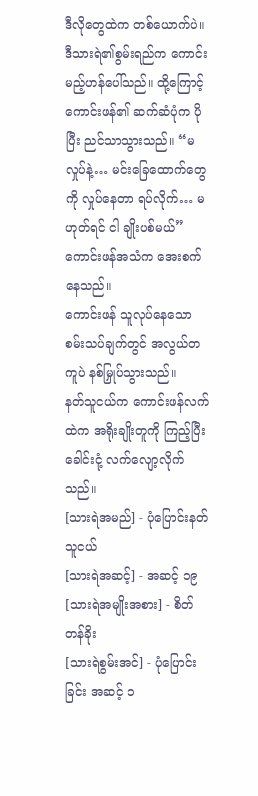ဒီလိုတွေထဲက တစ်ယောက်ပဲ။
ဒီသားရဲ၏စွမ်းရည်က ကောင်းမည့်ဟန်ပေါ်သည်။ ထို့ကြောင့် ကောင်းဖန်၏ ဆက်ဆံပုံက ပိုပြီး ညင်သာသွားသည်။ “မလှုပ်နဲ့… မင်းခြေထောက်တွေကို လှုပ်နေတာ ရပ်လိုက်… မဟုတ်ရင် ငါ ချိုးပစ်မယ်” ကောင်းဖန်အသံက အေးစက်နေသည်။
ကောင်းဖန် သူလုပ်နေသော စမ်းသပ်ချက်တွင် အလွယ်တကူပဲ နစ်မြှုပ်သွားသည်။
နတ်သူငယ်က ကောင်းဖန်လက်ထဲက အရိုးချိုးတူကို ကြည့်ပြီး ခေါင်းငုံ့ လက်လျော့လိုက်သည်။
[သားရဲအမည်] - ပုံပြောင်းနတ်သူငယ်
[သားရဲအဆင့်] - အဆင့် ၁၉
[သားရဲအမျိုးအစား] - စိတ်တန်ခိုး
[သားရဲစွမ်းအင်] - ပုံပြောင်းခြင်း အဆင့် ၁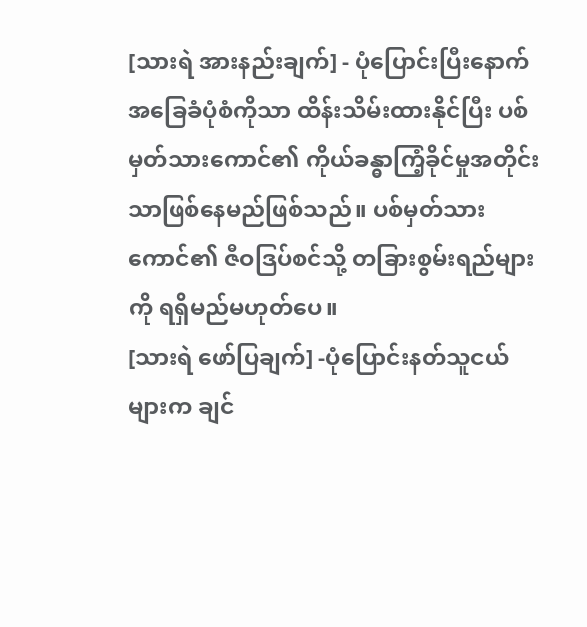[သားရဲ အားနည်းချက်] - ပုံပြောင်းပြီးနောက် အခြေခံပုံစံကိုသာ ထိန်းသိမ်းထားနိုင်ပြီး ပစ်မှတ်သားကောင်၏ ကိုယ်ခန္ဓာကြံ့ခိုင်မှုအတိုင်းသာဖြစ်နေမည်ဖြစ်သည်။ ပစ်မှတ်သားကောင်၏ ဇီဝဒြပ်စင်သို့ တခြားစွမ်းရည်များကို ရရှိမည်မဟုတ်ပေ။
[သားရဲ ဖော်ပြချက်] -ပုံပြောင်းနတ်သူငယ်များက ချင်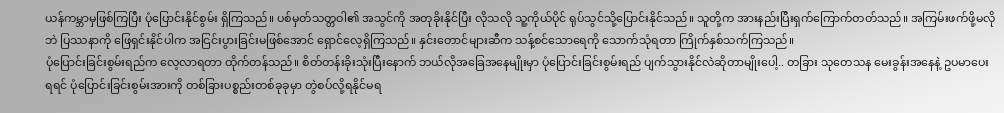ယန်ကမ္ဘာမှဖြစ်ကြပြီး ပုံပြောင်းနိုင်စွမ်း ရှိကြသည်။ ပစ်မှတ်သတ္တဝါ၏ အသွင်ကို အတုခိုးနိုင်ပြီး လိုသလို သူ့ကိုယ်ပိုင် ရုပ်သွင်သို့ပြောင်းနိုင်သည်။ သူတို့က အားနည်းပြီးရှက်ကြောက်တတ်သည်။ အကြမ်းဖက်ဖို့မလိုဘဲ ပြဿနာကို ဖြေရှင်းနိုင်ပါက အငြင်းပွားခြင်းမဖြစ်အောင် ရှောင်လေ့ရှိကြသည်။ နှင်းတောင်များဆီက သန့်စင်သောရေကို သောက်သုံရတာ ကြိုက်နှစ်သက်ကြသည်။
ပုံပြောင်းခြင်းစွမ်းရည်က လေ့လာရတာ ထိုက်တန်သည်။ စိတ်တန်းခိုးသုံးပြီးနောက် ဘယ်လိုအခြေအနေမျိုးမှာ ပုံပြောင်းခြင်းစွမ်းရည် ပျက်သွားနိုင်လဲဆိုတာမျိုးပေါ့.. တခြား သုတေသန မေးခွန်းအနေနဲ့ ဥပမာပေးရရင် ပုံပြောင်းခြင်းစွမ်းအားကို တစ်ခြားပစ္စည်းတစ်ခုခုမှာ တွဲစပ်လို့ရနိုင်မရ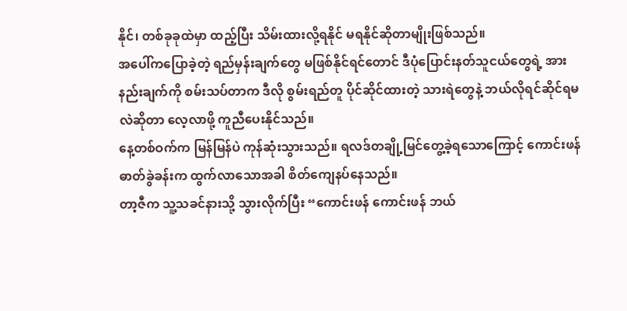နိုင်၊ တစ်ခုခုထဲမှာ ထည့်ပြီး သိမ်းထားလို့ရနိုင် မရနိုင်ဆိုတာမျိုးဖြစ်သည်။
အပေါ်ကပြောခဲ့တဲ့ ရည်မှန်းချက်တွေ မဖြစ်နိုင်ရင်တောင် ဒီပုံပြောင်းနတ်သူငယ်တွေရဲ့ အားနည်းချက်ကို စမ်းသပ်တာက ဒီလို စွမ်းရည်တူ ပိုင်ဆိုင်ထားတဲ့ သားရဲတွေနဲ့ ဘယ်လိုရင်ဆိုင်ရမလဲဆိုတာ လေ့လာဖို့ ကူညီပေးနိုင်သည်။
နေ့တစ်ဝက်က မြန်မြန်ပဲ ကုန်ဆုံးသွားသည်။ ရလဒ်တချို့မြင်တွေ့ခဲ့ရသောကြောင့် ကောင်းဖန် ဓာတ်ခွဲခန်းက ထွက်လာသောအခါ စိတ်ကျေနပ်နေသည်။
တာ့ဇီက သူ့သခင်နားသို့ သွားလိုက်ပြီး “ကောင်းဖန် ကောင်းဖန် ဘယ်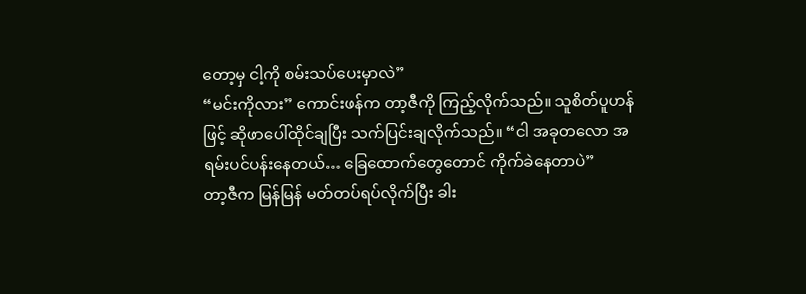တော့မှ ငါ့ကို စမ်းသပ်ပေးမှာလဲ”
“မင်းကိုလား” ကောင်းဖန်က တာ့ဇီကို ကြည့်လိုက်သည်။ သူစိတ်ပူဟန်ဖြင့် ဆိုဖာပေါ်ထိုင်ချပြီး သက်ပြင်းချလိုက်သည်။ “ငါ အခုတလော အရမ်းပင်ပန်းနေတယ်… ခြေထောက်တွေတောင် ကိုက်ခဲနေတာပဲ”
တာ့ဇီက မြန်မြန် မတ်တပ်ရပ်လိုက်ပြီး ခါး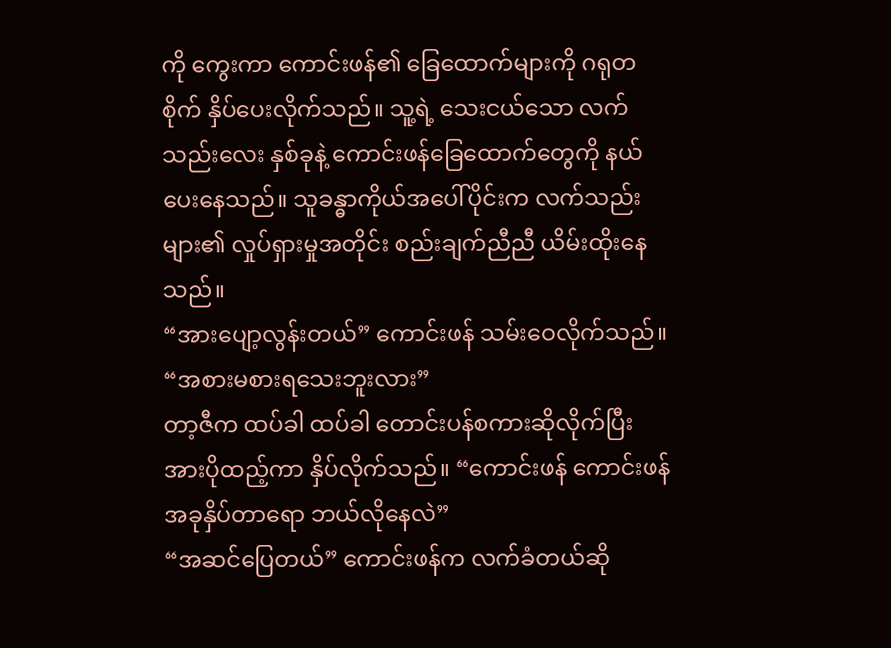ကို ကွေးကာ ကောင်းဖန်၏ ခြေထောက်များကို ဂရုတစိုက် နှိပ်ပေးလိုက်သည်။ သူ့ရဲ့ သေးငယ်သော လက်သည်းလေး နှစ်ခုနဲ့ ကောင်းဖန်ခြေထောက်တွေကို နယ်ပေးနေသည်။ သူခန္ဓာကိုယ်အပေါ်ပိုင်းက လက်သည်းများ၏ လှုပ်ရှားမှုအတိုင်း စည်းချက်ညီညီ ယိမ်းထိုးနေသည်။
“အားပျော့လွန်းတယ်” ကောင်းဖန် သမ်းဝေလိုက်သည်။ “အစားမစားရသေးဘူးလား”
တာ့ဇီက ထပ်ခါ ထပ်ခါ တောင်းပန်စကားဆိုလိုက်ပြီး အားပိုထည့်ကာ နှိပ်လိုက်သည်။ “ကောင်းဖန် ကောင်းဖန် အခုနှိပ်တာရော ဘယ်လိုနေလဲ”
“အဆင်ပြေတယ်” ကောင်းဖန်က လက်ခံတယ်ဆို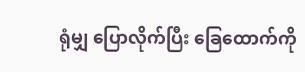ရုံမျှ ပြောလိုက်ပြီး ခြေထောက်ကို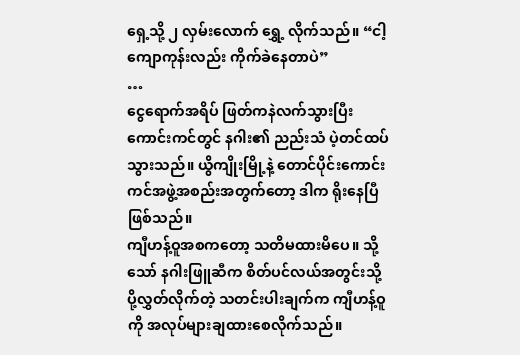ရှေ့သို့ ၂ လှမ်းလောက် ရွှေ့ လိုက်သည်။ “ငါ့ကျောကုန်းလည်း ကိုက်ခဲနေတာပဲ”
…
ငွေရောက်အရိပ် ဖြတ်ကနဲလက်သွားပြီး ကောင်းကင်တွင် နဂါး၏ ညည်းသံ ပဲ့တင်ထပ်သွားသည်။ ယွိကျိုးမြို့နဲ့ တောင်ပိုင်းကောင်းကင်အဖွဲ့အစည်းအတွက်တော့ ဒါက ရိုးနေပြီဖြစ်သည်။
ကျီဟန့်ဝူအစကတော့ သတိမထားမိပေ။ သို့သော် နဂါးဖြူဆီက စိတ်ပင်လယ်အတွင်းသို့ ပို့လွှတ်လိုက်တဲ့ သတင်းပါးချက်က ကျီဟန့်ဝူကို အလုပ်များချထားစေလိုက်သည်။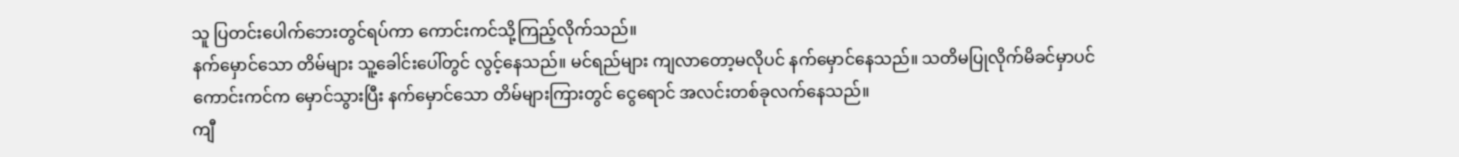သူ ပြတင်းပေါက်ဘေးတွင်ရပ်ကာ ကောင်းကင်သို့ကြည့်လိုက်သည်။
နက်မှောင်သော တိမ်များ သူ့ခေါင်းပေါ်တွင် လွင့်နေသည်။ မင်ရည်များ ကျလာတော့မလိုပင် နက်မှောင်နေသည်။ သတိမပြုလိုက်မိခင်မှာပင် ကောင်းကင်က မှောင်သွားပြီး နက်မှောင်သော တိမ်များကြားတွင် ငွေရောင် အလင်းတစ်ခုလက်နေသည်။
ကျီ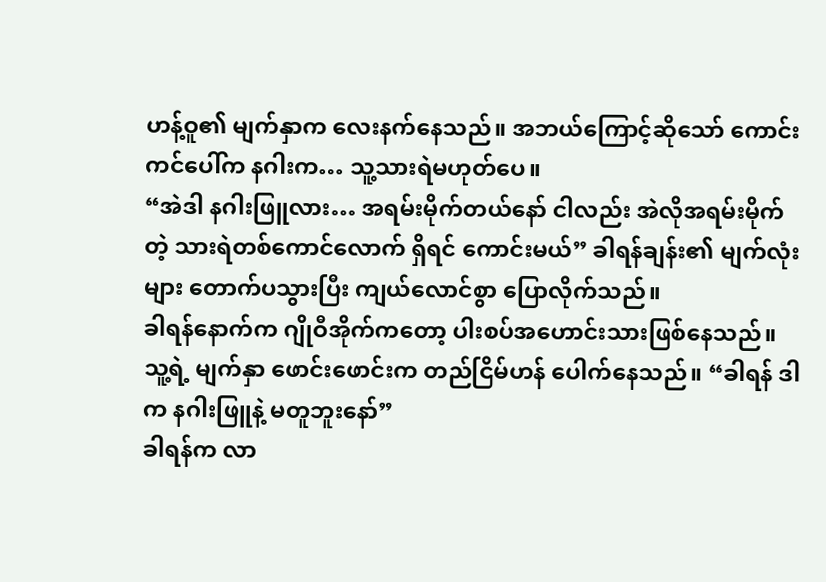ဟန့်ဝူ၏ မျက်နှာက လေးနက်နေသည်။ အဘယ်ကြောင့်ဆိုသော် ကောင်းကင်ပေါ်က နဂါးက… သူ့သားရဲမဟုတ်ပေ။
“အဲဒါ နဂါးဖြူလား… အရမ်းမိုက်တယ်နော် ငါလည်း အဲလိုအရမ်းမိုက်တဲ့ သားရဲတစ်ကောင်လောက် ရှိရင် ကောင်းမယ်” ခါရန်ချန်း၏ မျက်လုံးများ တောက်ပသွားပြီး ကျယ်လောင်စွာ ပြောလိုက်သည်။
ခါရန်နောက်က ဂျိုဝီအိုက်ကတော့ ပါးစပ်အဟောင်းသားဖြစ်နေသည်။ သူ့ရဲ့ မျက်နှာ ဖောင်းဖောင်းက တည်ငြိမ်ဟန် ပေါက်နေသည်။ “ခါရန် ဒါက နဂါးဖြူနဲ့ မတူဘူးနော်”
ခါရန်က လာ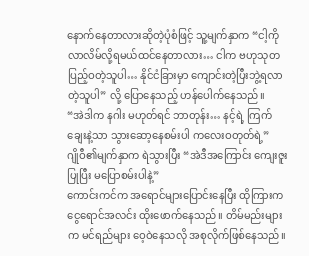နောက်နေတာလားဆိုတဲ့ပုံစံဖြင့် သူ့မျက်နှာက “ငါ့ကို လာလိမ်လို့ရမယ်ထင်နေတာလား… ငါက ဗဟုသုတပြည့်ဝတဲ့သူပါ… နိုင်ငံခြားမှာ ကျောင်းတဲ့ပြီးဘွဲ့ရလာတဲ့သူပါ” လို့ ပြောနေသည့် ဟန်ပေါက်နေသည်။
“အဲဒါက နဂါး မဟုတ်ရင် ဘာတုန်း… နင့်ရဲ့ ကြက်ချေးနဲ့သာ သွားဆော့နေစမ်းပါ ကလေးဝတုတ်ရဲ့”
ဂျိုဝီ၏မျက်နှာက ရဲသွားပြီး “အဲဒီအကြောင်း ကျေးဇူးပြုပြီး မပြောစမ်းပါနဲ့”
ကောင်းကင်က အရောင်များပြောင်းနေပြီး ထိုကြားက ငွေရောင်အလင်း ထိုးဖောက်နေသည်။ တိမ်မည်းများက မင်ရည်များ ဝေ့ဝဲနေသလို အစုလိုက်ဖြစ်နေသည်။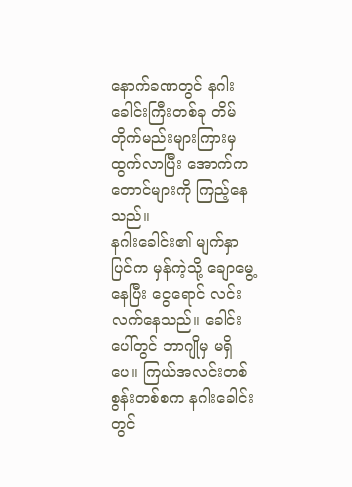နောက်ခဏတွင် နဂါးခေါင်းကြီးတစ်ခု တိမ်တိုက်မည်းများကြားမှ ထွက်လာပြီး အောက်က တောင်များကို ကြည့်နေသည်။
နဂါးခေါင်း၏ မျက်နှာပြင်က မှန်ကဲ့သို့ ချောမွေ့နေပြီး ငွေရောင် လင်းလက်နေသည်။ ခေါင်းပေါ်တွင် ဘာဂျိုမှ မရှိပေ။ ကြယ်အလင်းတစ်စွန်းတစ်စက နဂါးခေါင်းတွင်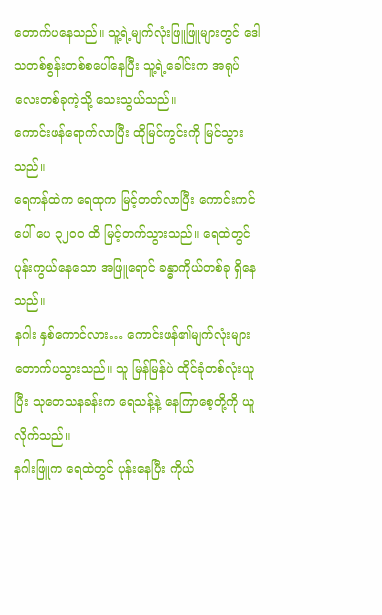တောက်ပနေသည်။ သူ့ရဲ့မျက်လုံးဖြူဖြူများတွင် ဒေါသတစ်စွန်းတစ်စပေါ်နေပြီး သူ့ရဲ့ခေါင်းက အရုပ်လေးတစ်ခုကဲ့သို့ သေးသွယ်သည်။
ကောင်းဖန်ရောက်လာပြီး ထိုမြင်ကွင်းကို မြင်သွားသည်။
ရေကန်ထဲက ရေထုက မြင့်တတ်လာပြီး ကောင်းကင်ပေါ် ပေ ၃၂၀၀ ထိ မြင့်တက်သွားသည်။ ရေထဲတွင် ပုန်းကွယ်နေသော အဖြူရောင် ခန္ဓာကိုယ်တစ်ခု ရှိနေသည်။
နဂါး နှစ်ကောင်လား… ကောင်းဖန်၏မျက်လုံးများ တောက်ပသွားသည်။ သူ မြန်မြန်ပဲ ထိုင်ခုံတစ်လုံးယူပြီး သုတေသနခန်းက ရေသန့်နဲ့ နေကြာစေ့တို့ကို ယူလိုက်သည်။
နဂါးဖြူက ရေထဲတွင် ပုန်းနေပြီး ကိုယ်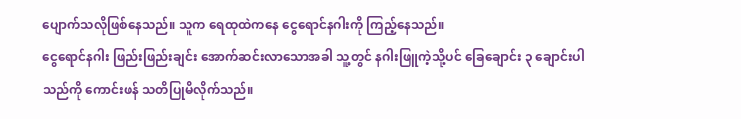ပျောက်သလိုဖြစ်နေသည်။ သူက ရေထုထဲကနေ ငွေရောင်နဂါးကို ကြည့်နေသည်။
ငွေရောင်နဂါး ဖြည်းဖြည်းချင်း အောက်ဆင်းလာသောအခါ သူ့တွင် နဂါးဖြူကဲ့သို့ပင် ခြေချောင်း ၃ ချောင်းပါသည်ကို ကောင်းဖန် သတိပြုမိလိုက်သည်။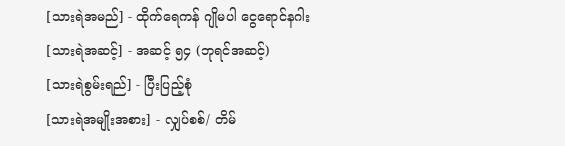[သားရဲအမည်] - ထိုက်ရေကန် ဂျိုမပါ ငွေရောင်နဂါး
[သားရဲအဆင့်] - အဆင့် ၅၄ (ဘုရင်အဆင့်)
[သားရဲစွမ်းရည်] - ပြီးပြည့်စုံ
[သားရဲအမျိုးအစား] - လျှပ်စစ်/ တိမ်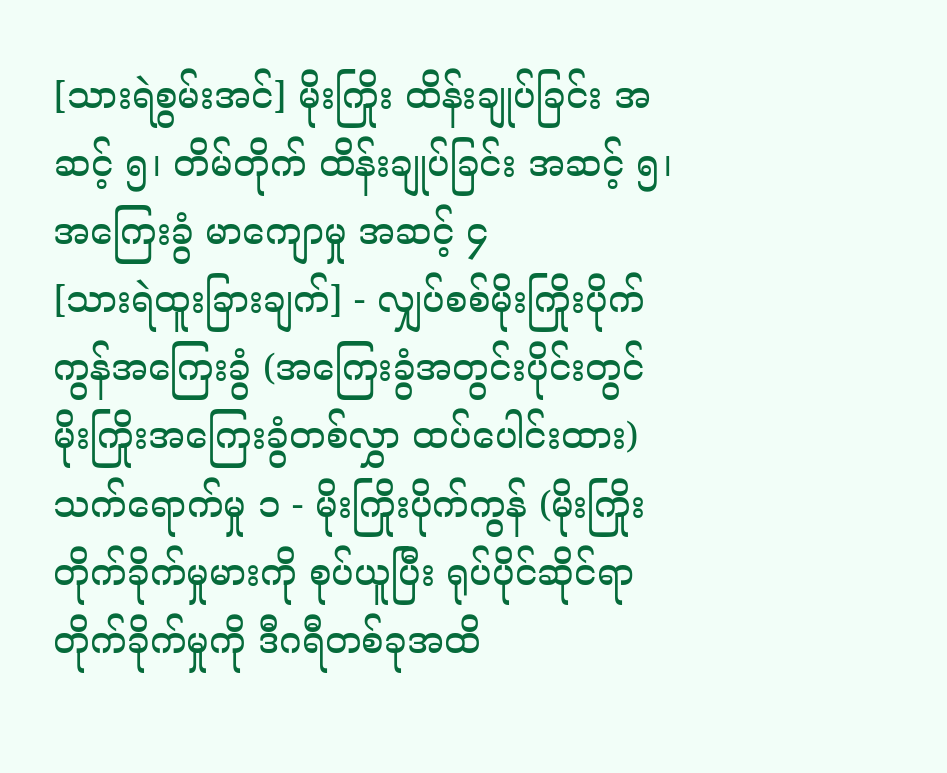[သားရဲစွမ်းအင်] မိုးကြိုး ထိန်းချုပ်ခြင်း အဆင့် ၅၊ တိမ်တိုက် ထိန်းချုပ်ခြင်း အဆင့် ၅၊ အကြေးခွံ မာကျောမှု အဆင့် ၄
[သားရဲထူးခြားချက်] - လျှပ်စစ်မိုးကြိုးပိုက်ကွန်အကြေးခွံ (အကြေးခွံအတွင်းပိုင်းတွင် မိုးကြိုးအကြေးခွံတစ်လွှာ ထပ်ပေါင်းထား)
သက်ရောက်မှု ၁ - မိုးကြိုးပိုက်ကွန် (မိုးကြိုးတိုက်ခိုက်မှုမားကို စုပ်ယူပြီး ရုပ်ပိုင်ဆိုင်ရာ တိုက်ခိုက်မှုကို ဒီဂရီတစ်ခုအထိ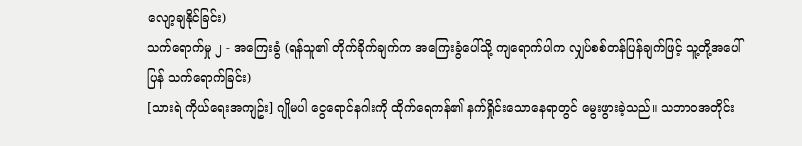လျော့ချနိုင်ခြင်း)
သက်ရောက်မှု ၂ - အကြေးခွံ (ရန်သူ၏ တိုက်ခိုက်ချက်က အကြေးခွံပေါ်သို့ ကျရောက်ပါက လျှပ်စစ်တန်ပြန်ချက်ဖြင့် သူ့တို့အပေါ်ပြန် သက်ရောက်ခြင်း)
[သားရဲ ကိုယ်ရေးအကျဥ်း] ဂျိုမပါ ငွေရောင်နဂါးကို ထိုက်ရေကန်၏ နက်ရှိုင်းသောနေရာတွင် မွေးဖွားခဲ့သည်။ သဘာဝအတိုင်း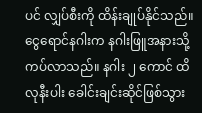ပင် လျှပ်စီးကို ထိန်းချုပ်နိုင်သည်။
ငွေရောင်နဂါးက နဂါးဖြူအနားသို့ ကပ်လာသည်။ နဂါး ၂ ကောင် ထိလုနီးပါး ခေါင်းချင်းဆိုင်ဖြစ်သွား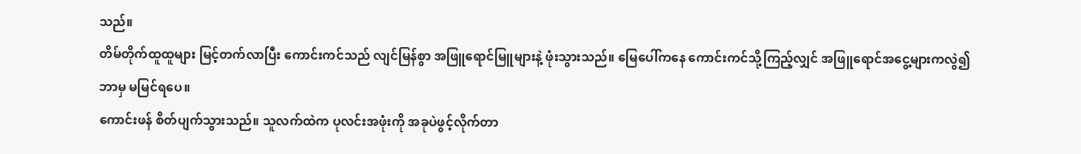သည်။
တိမ်တိုက်ထူထူများ မြင့်တက်လာပြီး ကောင်းကင်သည် လျင်မြန်စွာ အဖြူရောင်မြူများနဲ့ ဖုံးသွားသည်။ မြေပေါ်ကနေ ကောင်းကင်သို့ကြည့်လျှင် အဖြူရောင်အငွေ့များကလွဲ၍ ဘာမှ မမြင်ရပေ။
ကောင်းဖန် စိတ်ပျက်သွားသည်။ သူလက်ထဲက ပုလင်းအဖုံးကို အခုပဲဖွင့်လိုက်တာ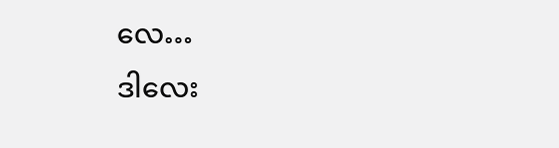လေ…
ဒါလေး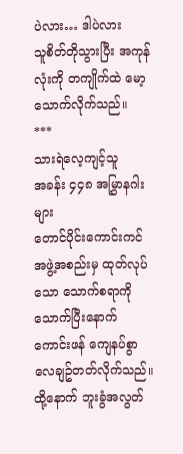ပဲလား… ဒါပဲလား
သူစိတ်တိုသွားပြီး အကုန်လုံးကို တကျိုက်ထဲ မော့သောက်လိုက်သည်။
***
သားရဲလေ့ကျင့်သူ
အခန်း ၄၄၈ အမြွှာနဂါးများ
တောင်ပိုင်းကောင်းကင်အဖွဲ့အစည်းမှ ထုတ်လုပ်သော သောက်စရာကို သောက်ပြီးနောက် ကောင်းဖန် ကျေနပ်စွာ လေချဥ်တတ်လိုက်သည်။ ထို့နောက် ဘူးခွံအလွတ်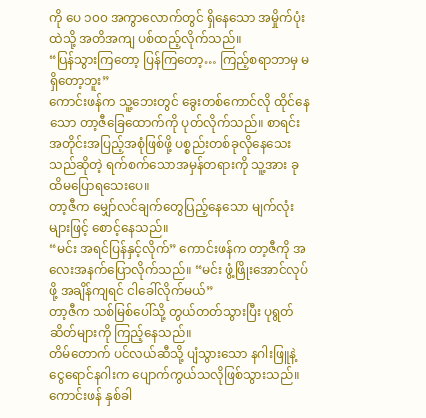ကို ပေ ၁၀၀ အကွာလောက်တွင် ရှိနေသော အမှိုက်ပုံးထဲသို့ အတိအကျ ပစ်ထည့်လိုက်သည်။
“ပြန်သွားကြတော့ ပြန်ကြတော့… ကြည့်စရာဘာမှ မရှိတော့ဘူး”
ကောင်းဖန်က သူ့ဘေးတွင် ခွေးတစ်ကောင်လို ထိုင်နေသော တာ့ဇီခြေထောက်ကို ပုတ်လိုက်သည်။ စာရင်းအတိုင်းအပြည့်အစုံဖြစ်ဖို့ ပစ္စည်းတစ်ခုလိုနေသေးသည်ဆိုတဲ့ ရက်စက်သောအမှန်တရားကို သူ့အား ခုထိမပြောရသေးပေ။
တာ့ဇီက မျှော်လင်ချက်တွေပြည့်နေသော မျက်လုံးများဖြင့် စောင့်နေသည်။
“မင်း အရင်ပြန်နှင့်လိုက်” ကောင်းဖန်က တာ့ဇီကို အလေးအနက်ပြောလိုက်သည်။ “မင်း ဖွံ့ဖြိုးအောင်လုပ်ဖို့ အချိန်ကျရင် ငါခေါ်လိုက်မယ်”
တာ့ဇီက သစ်မြစ်ပေါ်သို့ တွယ်တတ်သွားပြီး ပုရွတ်ဆိတ်များကို ကြည့်နေသည်။
တိမ်တောက် ပင်လယ်ဆီသို့ ပျံသွားသော နဂါးဖြူနဲ့ ငွေရောင်နဂါးက ပျောက်ကွယ်သလိုဖြစ်သွားသည်။ ကောင်းဖန် နှစ်ခါ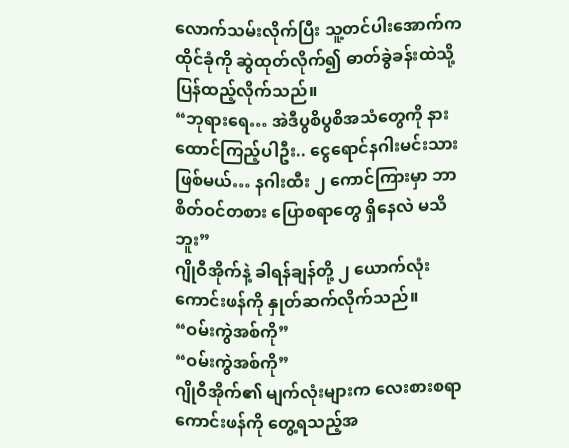လောက်သမ်းလိုက်ပြီး သူ့တင်ပါးအောက်က ထိုင်ခုံကို ဆွဲထုတ်လိုက်၍ ဓာတ်ခွဲခန်းထဲသို့ ပြန်ထည့်လိုက်သည်။
“ဘုရားရေ… အဲဒီပွစိပွစိအသံတွေကို နားထောင်ကြည့်ပါဦး.. ငွေရောင်နဂါးမင်းသား ဖြစ်မယ်… နဂါးထီး ၂ ကောင်ကြားမှာ ဘာစိတ်ဝင်တစား ပြောစရာတွေ ရှိနေလဲ မသိဘူး”
ဂျိုဝီအိုက်နဲ့ ခါရန်ချန်တို့ ၂ ယောက်လုံး ကောင်းဖန်ကို နှုတ်ဆက်လိုက်သည်။
“ဝမ်းကွဲအစ်ကို”
“ဝမ်းကွဲအစ်ကို”
ဂျိုဝီအိုက်၏ မျက်လုံးများက လေးစားစရာကောင်းဖန်ကို တွေ့ရသည့်အ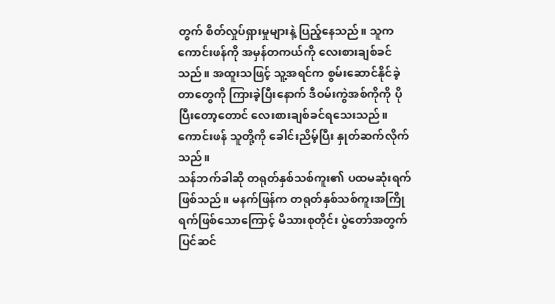တွက် စိတ်လှုပ်ရှားမှုများနဲ့ ပြည့်နေသည်။ သူက ကောင်းဖန်ကို အမှန်တကယ်ကို လေးစားချစ်ခင်သည်။ အထူးသဖြင့် သူ့အရင်က စွမ်းဆောင်နိုင်ခဲ့တာတွေကို ကြားခဲ့ပြီးနောက် ဒီဝမ်းကွဲအစ်ကိုကို ပိုပြီးတော့တောင် လေးစားချစ်ခင်ရသေးသည်။
ကောင်းဖန် သူတို့ကို ခေါင်းညိမ့်ပြီး နှုတ်ဆက်လိုက်သည်။
သန်ဘက်ခါဆို တရုတ်နှစ်သစ်ကူး၏ ပထမဆုံးရက်ဖြစ်သည်။ မနက်ဖြန်က တရုတ်နှစ်သစ်ကူးအကြိုရက်ဖြစ်သောကြောင့် မိသားစုတိုင်း ပွဲတော်အတွက် ပြင်ဆင်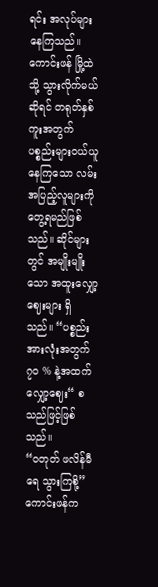ရင်း အလုပ်များနေကြသည်။
ကောင်းဖန် မြို့ထဲသို့ သွားလိုက်မယ်ဆိုရင် တရုတ်နှစ်ကူးအတွက် ပစ္စည်းများဝယ်ယူနေကြသော လမ်းအပြည့်လူများကို တွေ့ရမည်ဖြစ်သည်။ ဆိုင်များတွင် အမျိုးမျိုးသော အထူးလျှော့ဈေးများ ရှိသည်။ “ပစ္စည်း အားလုံးအတွက် ၇၀ % နဲ့အထက် လျှော့ဈေး“ စသည်ဖြင့်ဖြစ်သည်။
“ဝတုတ် ဖလိန်မီရေ သွားကြစို့” ကောင်းဖန်က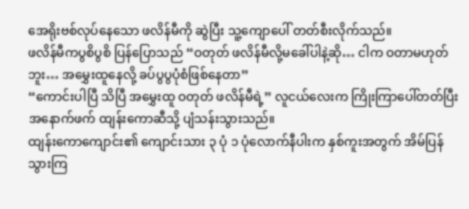အေရိုးဗစ်လုပ်နေသော ဖလိန်မီကို ဆွဲပြီး သူ့ကျောပေါ် တတ်စီးလိုက်သည်။
ဖလိန်မီကပွစိပွစိ ပြန်ပြောသည် “ဝတုတ် ဖလိန်မီလို့မခေါ်ပါနဲ့ဆို… ငါက ဝတာမဟုတ်ဘူး… အမွှေးထူနေလို့ ခပ်ပွပွပုံစံဖြစ်နေတာ”
“ကောင်းပါပြီ သိပြီ အမွှေးထူ ဝတုတ် ဖလိန်မီရဲ့” လူငယ်လေးက ကြိုးကြာပေါ်တတ်ပြီး အနောက်ဖက် ထျန်းကောဆီသို့ ပျံသန်းသွားသည်။
ထျန်းကောကျောင်း၏ ကျောင်းသား ၃ ပုံ ၁ ပုံလောက်နီပါးက နှစ်ကူးအတွက် အိမ်ပြန်သွားကြ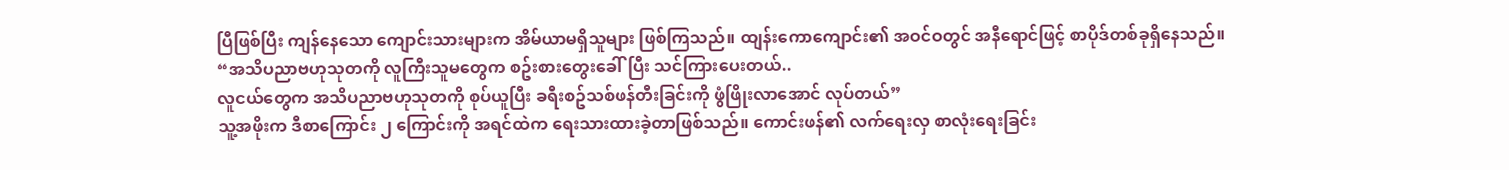ပြီဖြစ်ပြီး ကျန်နေသော ကျောင်းသားများက အိမ်ယာမရှိသူများ ဖြစ်ကြသည်။ ထျန်းကောကျောင်း၏ အဝင်ဝတွင် အနီရောင်ဖြင့် စာပိုဒ်တစ်ခုရှိနေသည်။
“အသိပညာဗဟုသုတကို လူကြီးသူမတွေက စဥ်းစားတွေးခေါ်ပြီး သင်ကြားပေးတယ်..
လူငယ်တွေက အသိပညာဗဟုသုတကို စုပ်ယူပြီး ခရီးစဥ်သစ်ဖန်တီးခြင်းကို ဖွံဖြိုးလာအောင် လုပ်တယ်”
သူ့အဖိုးက ဒီစာကြောင်း ၂ ကြောင်းကို အရင်ထဲက ရေးသားထားခဲ့တာဖြစ်သည်။ ကောင်းဖန်၏ လက်ရေးလှ စာလုံးရေးခြင်း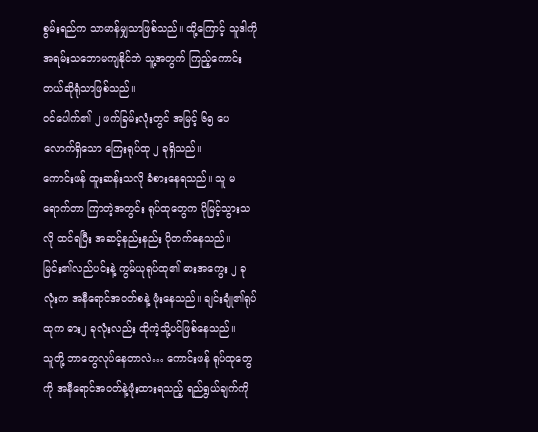စွမ်းရည်က သာမာန်မျှသာဖြစ်သည်။ ထို့ကြောင့် သူဒါကို အရမ်းသဘောမကျနိုင်ဘဲ သူ့အတွက် ကြည့်ကောင်းတယ်ဆိုရုံသာဖြစ်သည်။
ဝင်ပေါက်၏ ၂ ဖက်ခြမ်းလုံးတွင် အမြင့် ၆၅ ပေလောက်ရှိသော ကြေးရုပ်ထု ၂ ခုရှိသည်။
ကောင်းဖန် ထူးဆန်းသလို ခံစားနေရသည်။ သူ မရောက်တာ ကြာတဲ့အတွင်း ရုပ်ထုတွေက ပိုမြင့်သွားသလို ထင်ရပြီး အဆင့်နည်းနည်း ပိုတက်နေသည်။
မြင်း၏လည်ပင်းနဲ့ ကွမ်ယုရုပ်ထု၏ ဓားအကွေး ၂ ခုလုံးက အနီရောင်အဝတ်စနဲ့ ဖုံးနေသည်။ ချင်းချုံ၏ရုပ်ထုက ဓား၂ ခုလုံးလည်း ထိုကဲ့သို့ပင်ဖြစ်နေသည်။
သူတို့ ဘာတွေလုပ်နေတာလဲ… ကောင်းဖန် ရုပ်ထုတွေကို အနီရောင်အဝတ်နဲ့ဖုံးထားရသည့် ရည်ရွယ်ချက်ကို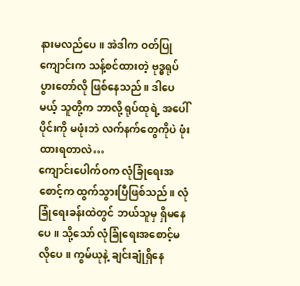နားမလည်ပေ။ အဲဒါက ဝတ်ပြုကျောင်းက သန့်စင်ထားတဲ့ ဗုဒ္ဓရုပ်ပွားတော်လို ဖြစ်နေသည်။ ဒါပေမယ့် သူတို့က ဘာလို့ ရုပ်ထုရဲ့ အပေါ်ပိုင်းကို မဖုံးဘဲ လက်နက်တွေကိုပဲ ဖုံးထားရတာလဲ…
ကျောင်းပေါက်ဝက လုံခြုံရေးအစောင့်က ထွက်သွားပြီဖြစ်သည်။ လုံခြုံရေးခန်းထဲတွင် ဘယ်သူမှ ရှိမနေပေ။ သို့သော် လုံခြုံရေးအစောင့်မလိုပေ။ ကွမ်ယုနဲ့ ချင်းချုံရှိနေ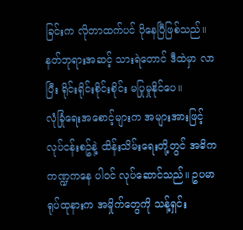ခြင်းက လိုတာထက်ပင် ပိုနေပြီဖြစ်သည်။ နတ်ဘုရားအဆင့် သားရဲတောင် ဒီထဲမှာ လာပြီး ရိုင်းရိုင်းစိုင်းစိုင်း မပြုမှုနိုင်ပေ။
လုံခြုံရေးအစောင့်များက အများအားဖြင့် လုပ်ငန်းစဥ်နဲ့ ထိန်းသိမ်းရေးတို့တွင် အဓိကကဏ္ဍကနေ ပါဝင် လုပ်ဆောင်သည်။ ဥပမာ ရုပ်ထုနားက အမှိုက်တွေကို သန့်ရှင်း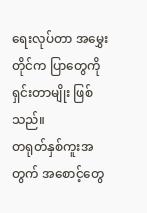ရေးလုပ်တာ အမွှေးတိုင်က ပြာတွေကို ရှင်းတာမျိုး ဖြစ်သည်။
တရုတ်နှစ်ကူးအတွက် အစောင့်တွေ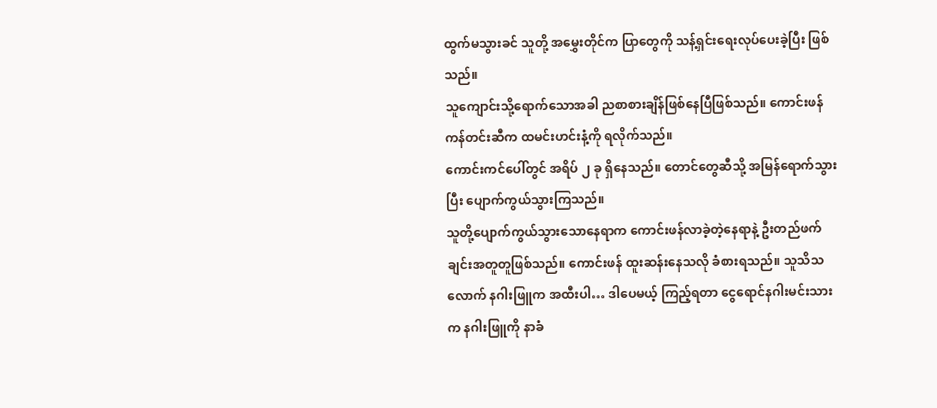ထွက်မသွားခင် သူတို့ အမွှေးတိုင်က ပြာတွေကို သန့်ရှင်းရေးလုပ်ပေးခဲ့ပြီး ဖြစ်သည်။
သူကျောင်းသို့ရောက်သောအခါ ညစာစားချိန်ဖြစ်နေပြီဖြစ်သည်။ ကောင်းဖန် ကန်တင်းဆီက ထမင်းဟင်းနံ့ကို ရလိုက်သည်။
ကောင်းကင်ပေါ်တွင် အရိပ် ၂ ခု ရှိနေသည်။ တောင်တွေဆီသို့ အမြန်ရောက်သွားပြီး ပျောက်ကွယ်သွားကြသည်။
သူတို့ပျောက်ကွယ်သွားသောနေရာက ကောင်းဖန်လာခဲ့တဲ့နေရာနဲ့ ဦးတည်ဖက်ချင်းအတူတူဖြစ်သည်။ ကောင်းဖန် ထူးဆန်းနေသလို ခံစားရသည်။ သူသိသလောက် နဂါးဖြူက အထီးပါ… ဒါပေမယ့် ကြည့်ရတာ ငွေရောင်နဂါးမင်းသားက နဂါးဖြူကို နာခံ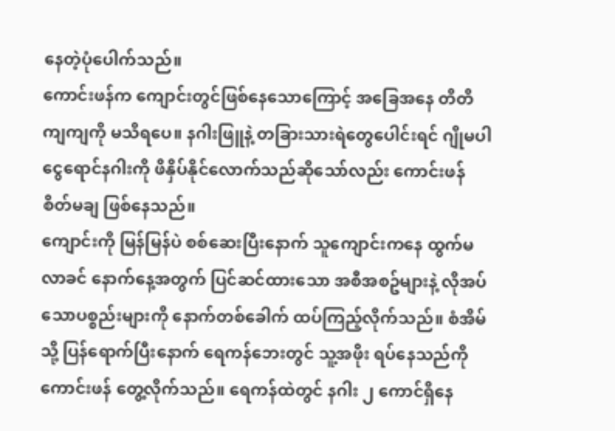နေတဲ့ပုံပေါက်သည်။
ကောင်းဖန်က ကျောင်းတွင်ဖြစ်နေသောကြောင့် အခြေအနေ တိတိကျကျကို မသိရပေ။ နဂါးဖြူနဲ့ တခြားသားရဲတွေပေါင်းရင် ဂျိုမပါ ငွေရောင်နဂါးကို ဖိနှိပ်နိုင်လောက်သည်ဆိုသော်လည်း ကောင်းဖန် စိတ်မချ ဖြစ်နေသည်။
ကျောင်းကို မြန်မြန်ပဲ စစ်ဆေးပြီးနောက် သူကျောင်းကနေ ထွက်မလာခင် နောက်နေ့အတွက် ပြင်ဆင်ထားသော အစီအစဥ်များနဲ့ လိုအပ်သောပစ္စည်းများကို နောက်တစ်ခေါက် ထပ်ကြည့်လိုက်သည်။ စံအိမ်သို့ ပြန်ရောက်ပြီးနောက် ရေကန်ဘေးတွင် သူ့အဖိုး ရပ်နေသည်ကို ကောင်းဖန် တွေ့လိုက်သည်။ ရေကန်ထဲတွင် နဂါး ၂ ကောင်ရှိနေ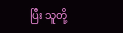ပြီး သူတို့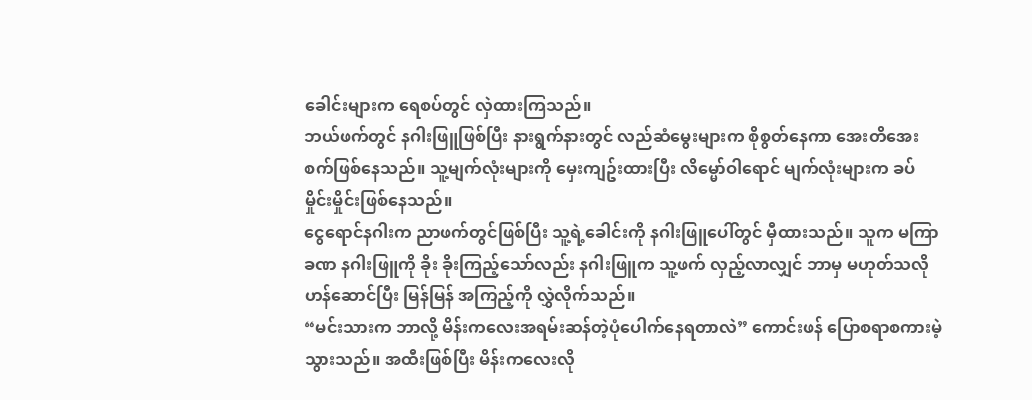ခေါင်းများက ရေစပ်တွင် လှဲထားကြသည်။
ဘယ်ဖက်တွင် နဂါးဖြူဖြစ်ပြီး နားရွက်နားတွင် လည်ဆံမွေးများက စိုစွတ်နေကာ အေးတိအေးစက်ဖြစ်နေသည်။ သူ့မျက်လုံးများကို မှေးကျဥ်းထားပြီး လိမ္မော်ဝါရောင် မျက်လုံးများက ခပ်မှိုင်းမှိုင်းဖြစ်နေသည်။
ငွေရောင်နဂါးက ညာဖက်တွင်ဖြစ်ပြီး သူ့ရဲ့ခေါင်းကို နဂါးဖြူပေါ်တွင် မှီထားသည်။ သူက မကြာခဏ နဂါးဖြူကို ခိုး ခိုးကြည့်သော်လည်း နဂါးဖြူက သူ့ဖက် လှည့်လာလျှင် ဘာမှ မဟုတ်သလို ဟန်ဆောင်ပြီး မြန်မြန် အကြည့်ကို လွှဲလိုက်သည်။
“မင်းသားက ဘာလို့ မိန်းကလေးအရမ်းဆန်တဲ့ပုံပေါက်နေရတာလဲ” ကောင်းဖန် ပြောစရာစကားမဲ့သွားသည်။ အထီးဖြစ်ပြီး မိန်းကလေးလို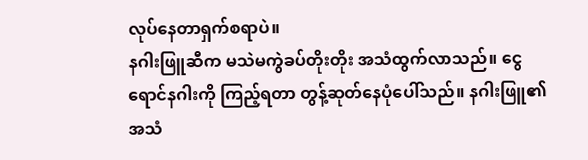လုပ်နေတာရှက်စရာပဲ။
နဂါးဖြူဆီက မသဲမကွဲခပ်တိုးတိုး အသံထွက်လာသည်။ ငွေရောင်နဂါးကို ကြည့်ရတာ တွန့်ဆုတ်နေပုံပေါ်သည်။ နဂါးဖြူ၏အသံ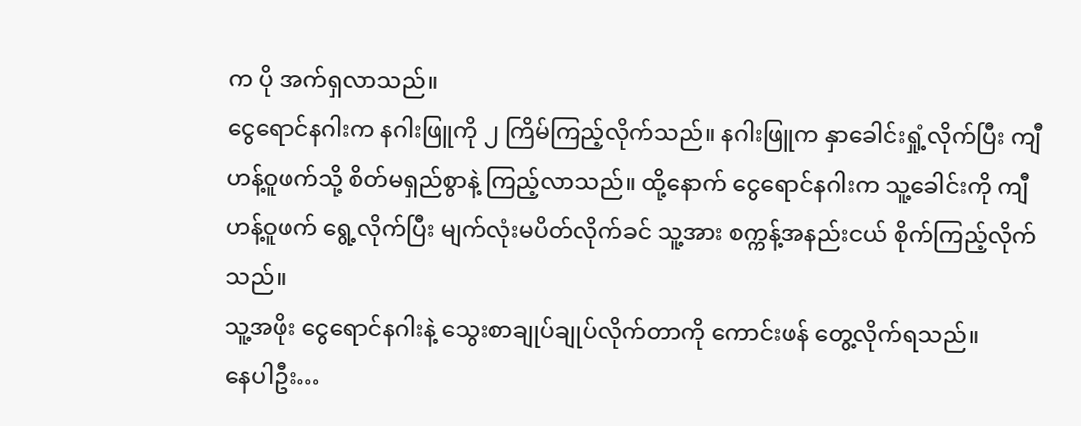က ပို အက်ရှလာသည်။
ငွေရောင်နဂါးက နဂါးဖြူကို ၂ ကြိမ်ကြည့်လိုက်သည်။ နဂါးဖြူက နှာခေါင်းရှုံ့လိုက်ပြီး ကျီဟန့်ဝူဖက်သို့ စိတ်မရှည်စွာနဲ့ ကြည့်လာသည်။ ထို့နောက် ငွေရောင်နဂါးက သူ့ခေါင်းကို ကျီဟန့်ဝူဖက် ရွေ့လိုက်ပြီး မျက်လုံးမပိတ်လိုက်ခင် သူ့အား စက္ကန့်အနည်းငယ် စိုက်ကြည့်လိုက်သည်။
သူ့အဖိုး ငွေရောင်နဂါးနဲ့ သွေးစာချုပ်ချုပ်လိုက်တာကို ကောင်းဖန် တွေ့လိုက်ရသည်။
နေပါဦး…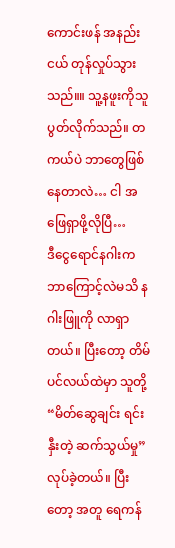ကောင်းဖန် အနည်းငယ် တုန်လှုပ်သွားသည်။။ သူ့နဖူးကိုသူပွတ်လိုက်သည်။ တကယ်ပဲ ဘာတွေဖြစ်နေတာလဲ… ငါ အဖြေရှာဖို့လိုပြီ…
ဒီငွေရောင်နဂါးက ဘာကြောင့်လဲမသိ နဂါးဖြူကို လာရှာတယ်။ ပြီးတော့ တိမ်ပင်လယ်ထဲမှာ သူတို့ “မိတ်ဆွေချင်း ရင်းနှီးတဲ့ ဆက်သွယ်မှု” လုပ်ခဲ့တယ်။ ပြီးတော့ အတူ ရေကန်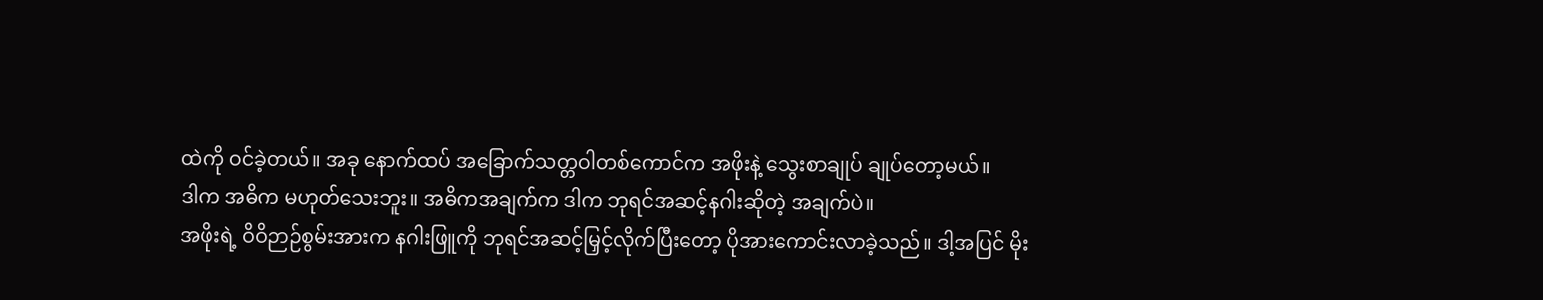ထဲကို ဝင်ခဲ့တယ်။ အခု နောက်ထပ် အခြောက်သတ္တဝါတစ်ကောင်က အဖိုးနဲ့ သွေးစာချုပ် ချုပ်တော့မယ်။
ဒါက အဓိက မဟုတ်သေးဘူး။ အဓိကအချက်က ဒါက ဘုရင်အဆင့်နဂါးဆိုတဲ့ အချက်ပဲ။
အဖိုးရဲ့ ဝိဝိဉာဉ်စွမ်းအားက နဂါးဖြူကို ဘုရင်အဆင့်မြှင့်လိုက်ပြီးတော့ ပိုအားကောင်းလာခဲ့သည်။ ဒါ့အပြင် မိုး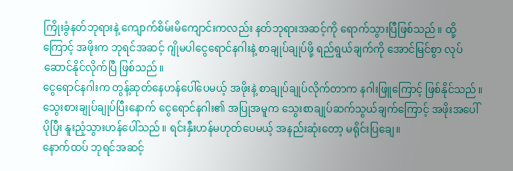ကြိုးခွံနတ်ဘုရားနဲ့ ကျောက်စိမ်းမိကျောင်းကလည်း နတ်ဘုရားအဆင့်ကို ရောက်သွားပြီဖြစ်သည်။ ထို့ကြောင့် အဖိုးက ဘုရင်အဆင့် ဂျိုမပါငွေရောင်နဂါးနဲ့ စာချုပ်ချုပ်ဖို့ ရည်ရွယ်ချက်ကို အောင်မြင်စွာ လုပ်ဆောင်နိုင်လိုက်ပြီ ဖြစ်သည်။
ငွေရောင်နဂါးက တွန့်ဆုတ်နေဟန်ပေါ်ပေမယ့် အဖိုးနဲ့ စာချုပ်ချုပ်လိုက်တာက နဂါးဖြူကြောင့် ဖြစ်နိုင်သည်။
သွေးစားချုပ်ချုပ်ပြီးနောက် ငွေရောင်နဂါး၏ အပြုအမူက သွေးစာချုပ်ဆက်သွယ်ချက်ကြောင့် အဖိုးအပေါ် ပိုပြီး နူးညံ့သွားဟန်ပေါ်သည်။ ရင်းနှီးဟန်မဟုတ်ပေမယ့် အနည်းဆုံးတော့ မရိုင်းပြချေ။
နောက်ထပ် ဘုရင်အဆင့်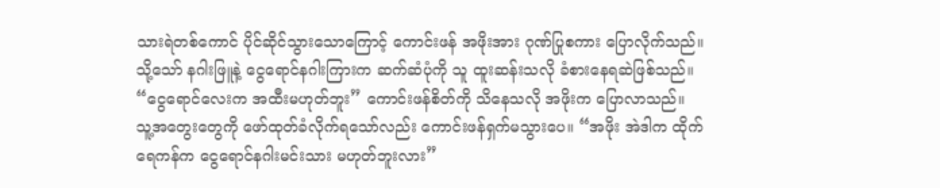သားရဲတစ်ကောင် ပိုင်ဆိုင်သွားသောကြောင့် ကောင်းဖန် အဖိုးအား ဂုဏ်ပြုစကား ပြောလိုက်သည်။ သို့သော် နဂါးဖြူနဲ့ ငွေရောင်နဂါးကြားက ဆက်ဆံပုံကို သူ ထူးဆန်းသလို ခံစားနေရဆဲဖြစ်သည်။
“ငွေရောင်လေးက အထီးမဟုတ်ဘူး” ကောင်းဖန်စိတ်ကို သိနေသလို အဖိုးက ပြောလာသည်။
သူ့အတွေးတွေကို ဖော်ထုတ်ခံလိုက်ရသော်လည်း ကောင်းဖန်ရှက်မသွားပေ။ “အဖိုး အဲဒါက ထိုက်ရေကန်က ငွေရောင်နဂါးမင်းသား မဟုတ်ဘူးလား”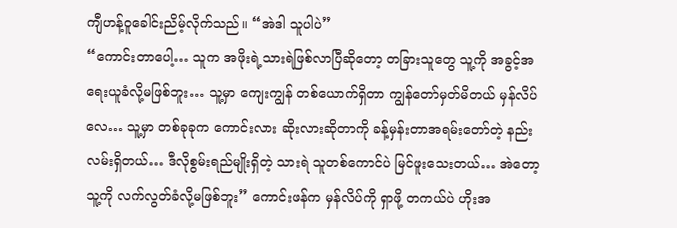ကျီဟန့်ဝူခေါင်းညိမ့်လိုက်သည်။ “အဲဒါ သူပါပဲ”
“ကောင်းတာပေါ့… သူက အဖိုးရဲ့သားရဲဖြစ်လာပြီဆိုတော့ တခြားသူတွေ သူ့ကို အခွင့်အရေးယူခံလို့မဖြစ်ဘူး… သူ့မှာ ကျေးကျွန် တစ်ယောက်ရှိတာ ကျွန်တော်မှတ်မိတယ် မှန်လိပ်လေ… သူ့မှာ တစ်ခုခုက ကောင်းလား ဆိုးလားဆိုတာကို ခန့်မှန်းတာအရမ်းတော်တဲ့ နည်းလမ်းရှိတယ်… ဒီလိုစွမ်းရည်မျိုးရှိတဲ့ သားရဲ သူတစ်ကောင်ပဲ မြင်ဖူးသေးတယ်… အဲတော့ သူ့ကို လက်လွတ်ခံလို့မဖြစ်ဘူး” ကောင်းဖန်က မှန်လိပ်ကို ရှာဖို့ တကယ်ပဲ ဟိုးအ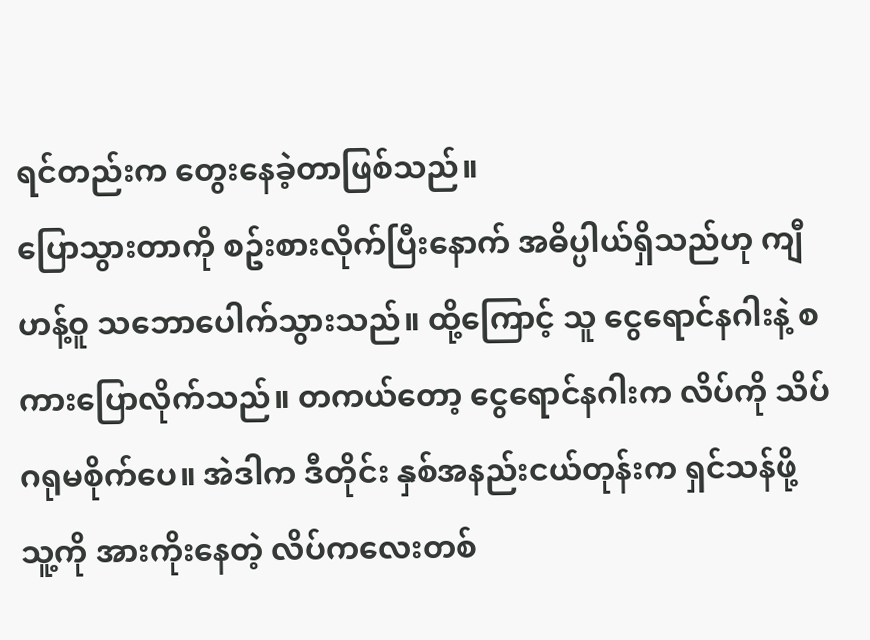ရင်တည်းက တွေးနေခဲ့တာဖြစ်သည်။
ပြောသွားတာကို စဥ်းစားလိုက်ပြီးနောက် အဓိပ္ပါယ်ရှိသည်ဟု ကျီဟန့်ဝူ သဘောပေါက်သွားသည်။ ထို့ကြောင့် သူ ငွေရောင်နဂါးနဲ့ စကားပြောလိုက်သည်။ တကယ်တော့ ငွေရောင်နဂါးက လိပ်ကို သိပ်ဂရုမစိုက်ပေ။ အဲဒါက ဒီတိုင်း နှစ်အနည်းငယ်တုန်းက ရှင်သန်ဖို့ သူ့ကို အားကိုးနေတဲ့ လိပ်ကလေးတစ်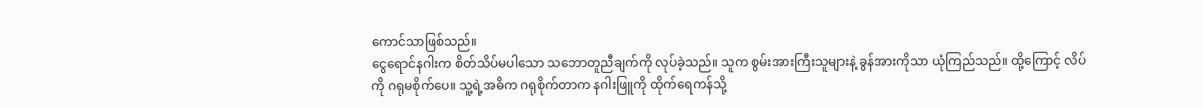ကောင်သာဖြစ်သည်။
ငွေရောင်နဂါးက စိတ်သိပ်မပါသော သဘောတူညီချက်ကို လုပ်ခဲ့သည်။ သူက စွမ်းအားကြီးသူများနဲ့ ခွန်အားကိုသာ ယုံကြည်သည်။ ထို့ကြောင့် လိပ်ကို ဂရုမစိုက်ပေ။ သူ့ရဲ့အဓိက ဂရုစိုက်တာက နဂါးဖြူကို ထိုက်ရေကန်သို့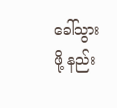ခေါ်သွားဖို့ နည်း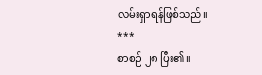လမ်းရှာရန်ဖြစ်သည်။
***
စာစဉ် ၂၈ ပြီး၏။